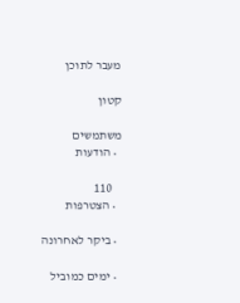מעבר לתוכן

קטון

משתמשים
  • הודעות

    110
  • הצטרפות

  • ביקר לאחרונה

  • ימים כמוביל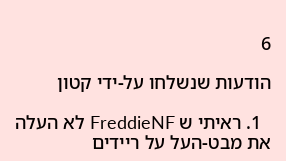6

הודעות שנשלחו על-ידי קטון

  1. ראיתי ש FreddieNF לא העלה את מבט-העל על ריידים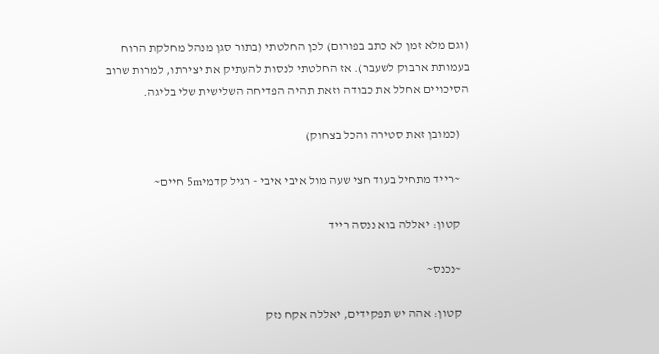(וגם מלא זמן לא כתב בפורום) לכן החלטתי (בתור סגן מנהל מחלקת הרוח בעמותת ארבוק לשעבר). אז החלטתי לנסות להעתיק את יצירתו, למרות שרוב הסיכויים אחלל את כבודה וזאת תהיה הפדיחה השלישית שלי בליגה.

    (כמובן זאת סטירה והכל בצחוק)

    ~רייד מתחיל בעוד חצי שעה מול איבי איבי - רגיל קדמי5m חיים~

    קטון: יאללה בוא ננסה רייד

    ~נכנס~

    קטון: אהה יש תפקידים, יאללה אקח נזק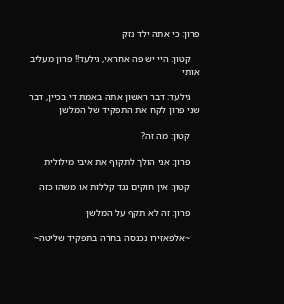פרון: כי אתה ילד נזק

    קטון: היי יש פה אחראי, גילעד!! פרון מעליב אותי

    גילעד: דבר ראשון אתה באמת די בכיין, דבר שני פרון לקח את התפקיד של המלשן

    קטון: מה זה?

    פרון: אני הולך לתקוף את איבי מילולית

    קטון: אין חוקים נגד קללות או משהו כזה

    פרון: זה לא תקף על המלשן

    ~אלפאזירו נכנסה בחרה בתפקיד שליטה~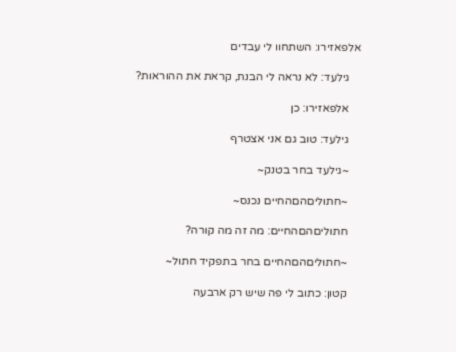אלפאזירו: השתחוו לי עבדים

    גילעד: לא נראה לי הבנת, קראת את ההוראות?

    אלפאזירו: כן

    גילעד: טוב גם אני אצטרף

    ~גילעד בחר בטנק~

    ~חתוליםהםהחיים נכנס~

    חתוליםהםהחיים: מה זה מה קורה?

    ~חתוליםהםהחיים בחר בתפקיד חתול~

    קטון: כתוב לי פה שיש רק ארבעה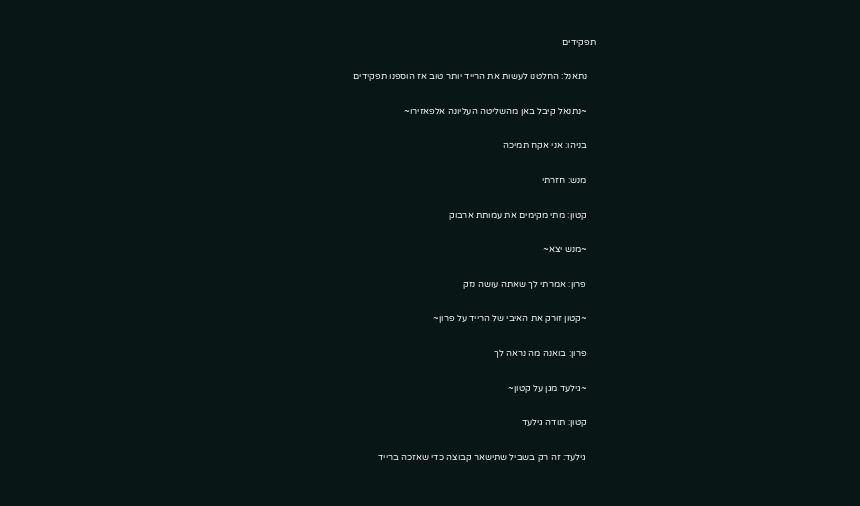תפקידים

    נתאנל: החלטנו לעשות את הרייד יותר טוב אז הוספנו תפקידים

    ~נתנאל קיבל באן מהשליטה העליונה אלפאזירו~

    בניהו: אני אקח תמיכה

    מנש: חזרתי

    קטון: מתי מקימים את עמותת ארבוק

    ~מנש יצא~

    פרון: אמרתי לך שאתה עושה נזק

    ~קטון זורק את האיבי של הרייד על פרון~

    פרון: בואנה מה נראה לך

    ~גילעד מגן על קטון~

    קטון: תודה גילעד

    גילעד: זה רק בשביל שתישאר קבוצה כדי שאזכה ברייד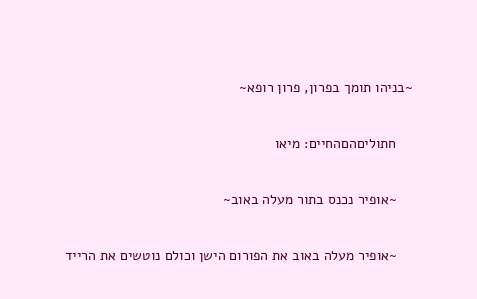~בניהו תומך בפרון, פרון רופא~

    חתוליםהםהחיים: מיאו

    ~אופיר נכנס בתור מעלה באוב~

    ~אופיר מעלה באוב את הפורום הישן וכולם נוטשים את הרייד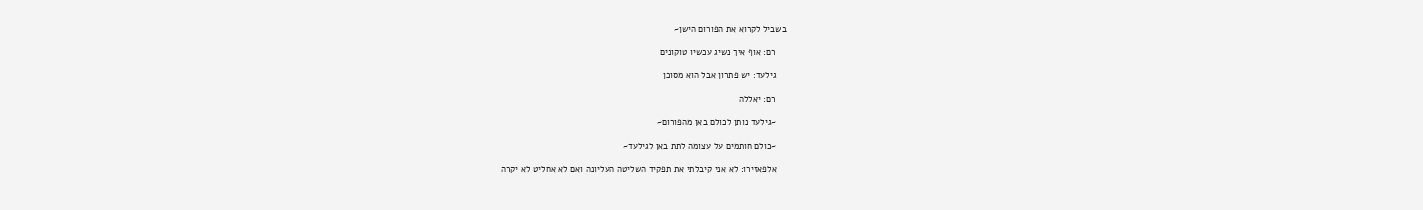בשביל לקרוא את הפורום הישן~

    רם: אוף איך נשיג עכשיו טוקונים

    גילעד: יש פתרון אבל הוא מסוכן

    רם: יאללה

    ~גילעד נותן לכולם באן מהפורום~

    ~כולם חותמים על עצומה לתת באן לגילעד~

    אלפאזירו: לא אני קיבלתי את תפקיד השליטה העליונה ואם לא אחליט לא יקרה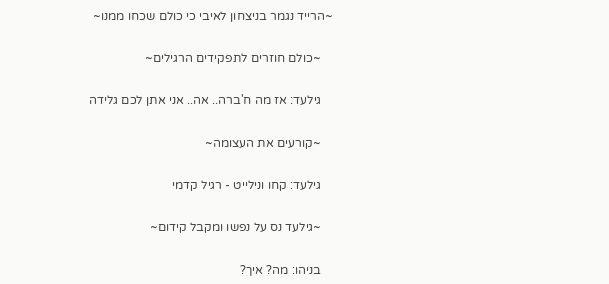~הרייד נגמר בניצחון לאיבי כי כולם שכחו ממנו~

    ~כולם חוזרים לתפקידים הרגילים~

    גילעד: אז מה ח'ברה.. אה.. אני אתן לכם גלידה

    ~קורעים את העצומה~

    גילעד: קחו ונילייט - רגיל קדמי

    ~גילעד נס על נפשו ומקבל קידום~

    בניהו: מה? איך?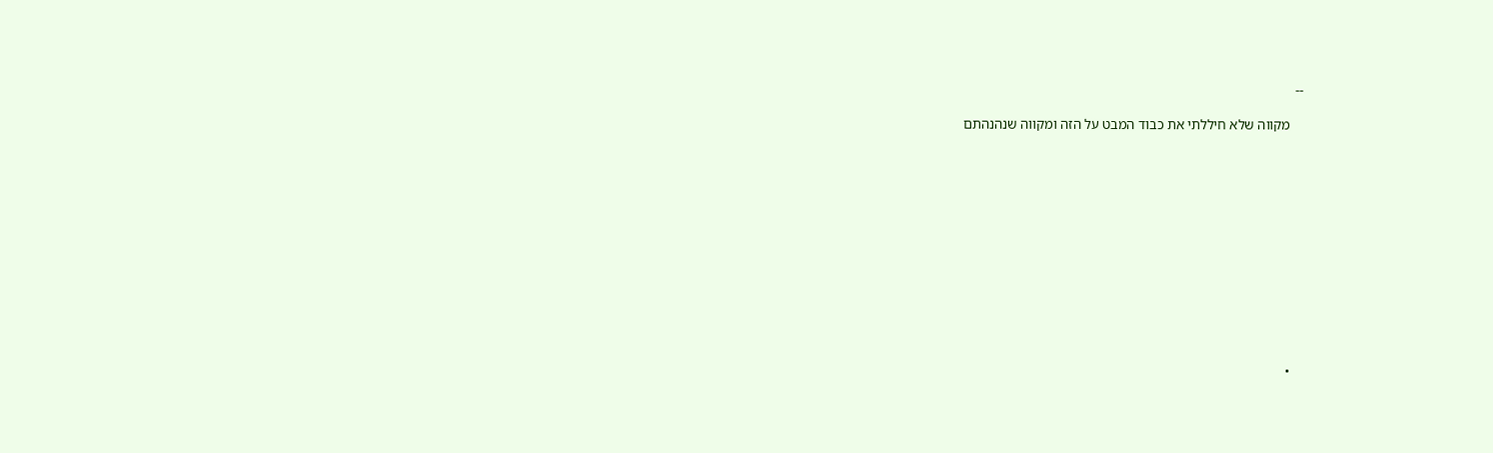--

    מקווה שלא חיללתי את כבוד המבט על הזה ומקווה שנהנהתם













    •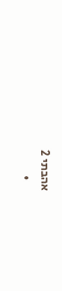אהבתי 2
    •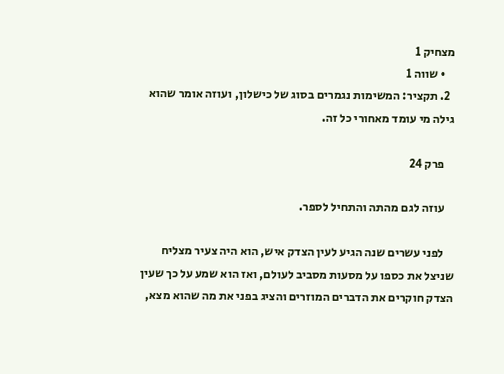מצחיק 1
    • שווה 1
  2. תקציר: המשימות נגמרים בסוג של כישלון, ועוזה אומר שהוא גילה מי עומד מאחורי כל זה.

    פרק 24

    עוזה לגם מהתה והתחיל לספר.

    לפני עשרים שנה הגיע לעין הצדק איש, הוא היה צעיר מצליח שניצל את כספו על מסעות מסביב לעולם, ואז הוא שמע על כך שעין הצדק חוקרים את הדברים המוזרים והציג בפני את מה שהוא מצא,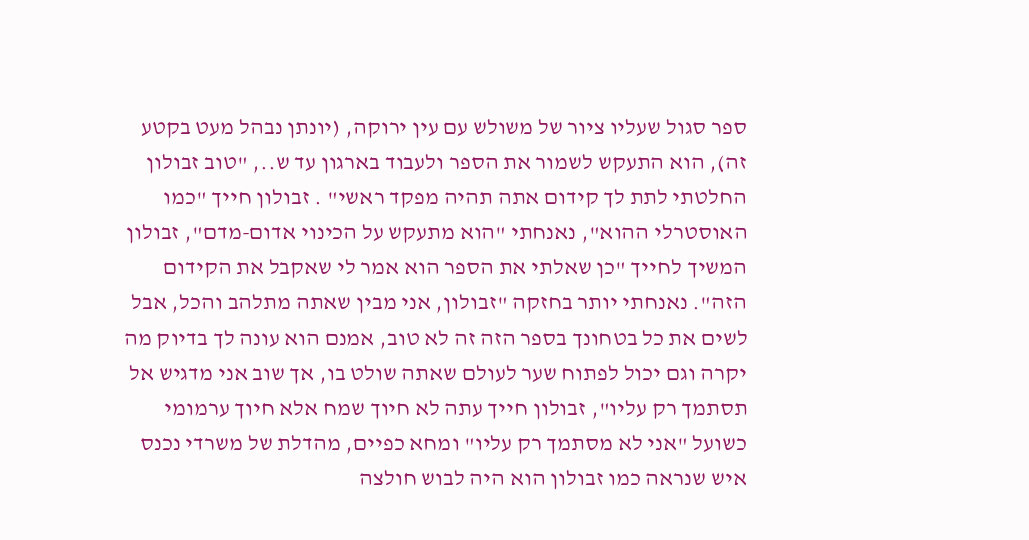ספר סגול שעליו ציור של משולש עם עין ירוקה, (יונתן נבהל מעט בקטע זה), הוא התעקש לשמור את הספר ולעבוד בארגון עד ש.., "טוב זבולון החלטתי לתת לך קידום אתה תהיה מפקד ראשי" . זבולון חייך "כמו האוסטרלי ההוא", נאנחתי "הוא מתעקש על הכינוי אדום-מדם", זבולון המשיך לחייך "כן שאלתי את הספר הוא אמר לי שאקבל את הקידום הזה". נאנחתי יותר בחזקה "זבולון, אני מבין שאתה מתלהב והכל, אבל לשים את כל בטחונך בספר הזה זה לא טוב, אמנם הוא עונה לך בדיוק מה יקרה וגם יכול לפתוח שער לעולם שאתה שולט בו, אך שוב אני מדגיש אל תסתמך רק עליו", זבולון חייך עתה לא חיוך שמח אלא חיוך ערמומי כשועל "אני לא מסתמך רק עליו" ומחא כפיים, מהדלת של משרדי נכנס איש שנראה כמו זבולון הוא היה לבוש חולצה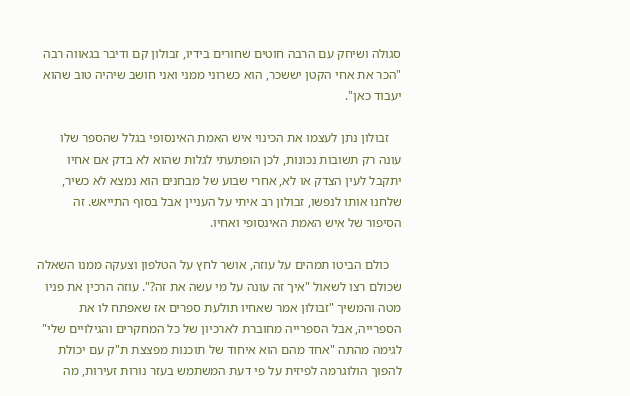סגולה ושיחק עם הרבה חוטים שחורים בידיו, זבולון קם ודיבר בגאווה רבה "הכר את אחי הקטן יששכר, הוא כשרוני ממני ואני חושב שיהיה טוב שהוא יעבוד כאן".

    זבולון נתן לעצמו את הכינוי איש האמת האינסופי בגלל שהספר שלו עונה רק תשובות נכונות, לכן הופתעתי לגלות שהוא לא בדק אם אחיו יתקבל לעין הצדק או לא, אחרי שבוע של מבחנים הוא נמצא לא כשיר, שלחנו אותו לנפשו, זבולון רב איתי על העניין אבל בסוף התייאש. זה הסיפור של איש האמת האינסופי ואחיו.

    כולם הביטו תמהים על עוזה, אושר לחץ על הטלפון וצעקה ממנו השאלה שכולם רצו לשאול "איך זה עונה על מי עשה את זה?". עוזה הרכין את פניו מטה והמשיך "זבולון אמר שאחיו תולעת ספרים אז שאפתח לו את הספרייה, אבל הספרייה מחוברת לארכיון של כל המחקרים והגילויים שלי" לגימה מהתה "אחד מהם הוא איחוד של תוכנות מפצצת ת"ק עם יכולת להפוך הולוגרמה לפיזית על פי דעת המשתמש בעזר נורות זעירות, מה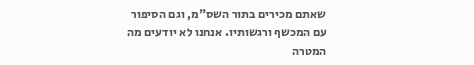שאתם מכירים בתור השס"מ, וגם הסיפור עם המכשף ורגשותיו. אנחנו לא יודעים מה המטרה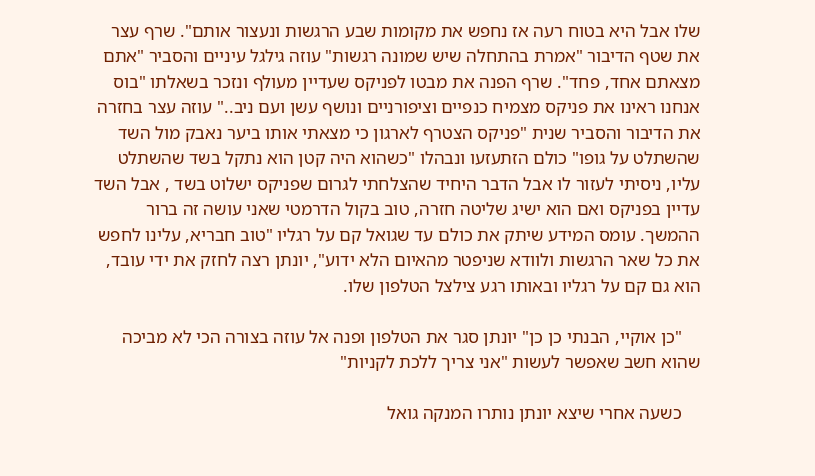שלו אבל היא בטוח רעה אז נחפש את מקומות שבע הרגשות ונעצור אותם". שרף עצר את שטף הדיבור "אמרת בהתחלה שיש שמונה רגשות" עוזה גילגל עיניים והסביר "אתם מצאתם אחד, פחד". שרף הפנה את מבטו לפניקס שעדיין מעולף ונזכר בשאלתו "בוס אנחנו ראינו את פניקס מצמיח כנפיים וציפורניים ונושף עשן ועם ניב.." עוזה עצר בחזרה את הדיבור והסביר שנית "פניקס הצטרף לארגון כי מצאתי אותו ביער נאבק מול השד שהשתלט על גופו" כולם הזתעזעו ונבהלו "כשהוא היה קטן הוא נתקל בשד שהשתלט עליו, ניסיתי לעזור לו אבל הדבר היחיד שהצלחתי לגרום שפניקס ישלוט בשד , אבל השד עדיין בפניקס ואם הוא ישיג שליטה חזרה, טוב בקול הדרמטי שאני עושה זה ברור ההמשך. עומס המידע שיתק את כולם עד שגואל קם על רגליו "טוב חבריא, עלינו לחפש את כל שאר הרגשות ולוודא שניפטר מהאיום הלא ידוע", יונתן רצה לחזק את ידי עובד, הוא גם קם על רגליו ובאותו רגע צילצל הטלפון שלו.

    "כן אוקיי, הבנתי כן כן" יונתן סגר את הטלפון ופנה אל עוזה בצורה הכי לא מביכה שהוא חשב שאפשר לעשות "אני צריך ללכת לקניות"

    כשעה אחרי שיצא יונתן נותרו המנקה גואל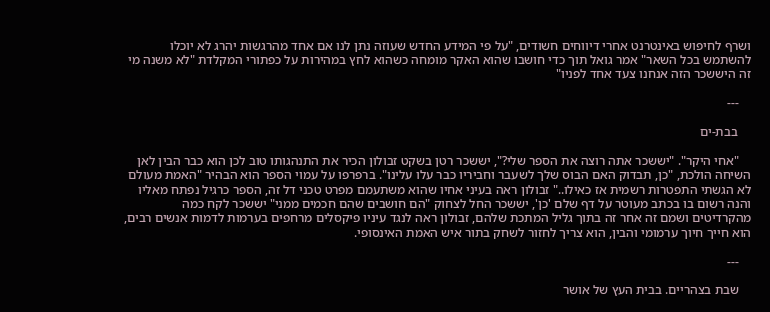ושרף לחיפוש באינטרנט אחרי דיווחים חשודים, "על פי המידע החדש שעוזה נתן לנו אם אחד מהרגשות יהרג לא יוכלו להשתמש בכל השאר" אמר גואל תוך כדי חושבו שהוא האקר מומחה כשהוא לחץ במהירות על כפתורי המקלדת "לא משנה מי זה היששכר הזה אנחנו צעד אחד לפניו"

    ---

    בבת-ים

    "אחי היקר". "יששכר אתה רוצה את הספר שלי?", יששכר רטן בשקט זבולון הכיר את התנהגותו טוב לכן הוא כבר הבין לאן השיחה הולכת, "כן, תבדוק האם הבוס שלך לשעבר וחביריו כבר עלו עלינו". ברפרפו על עמוי הספר הוא הבהיר "האמת מעולם לא הגשתי התפטרות רשמית אז כאילו.." זבולון ראה בעיני אחיו שהוא משתעמם מפרט טכני דל זה, הספר כרגיל נפתח מאליו והנה רשום בו בכתב מעוטר על דף שלם 'כן', יששכר החל לצחוק "הם חושבים שהם חכמים ממני" יששכר לקח כמה מהקרדיטים ושמם זה אחר זה בתוך גליל המתכת שלהם, זבולון ראה לנגד עיניו פיקסלים מרחפים בערמות לדמות אנשים רבים, הוא חייך חיוך ערמומי והבין, הוא צריך לחזור לשחק בתור איש האמת האינסופי.

    ---

    שבת בצהריים. בבית העץ של אושר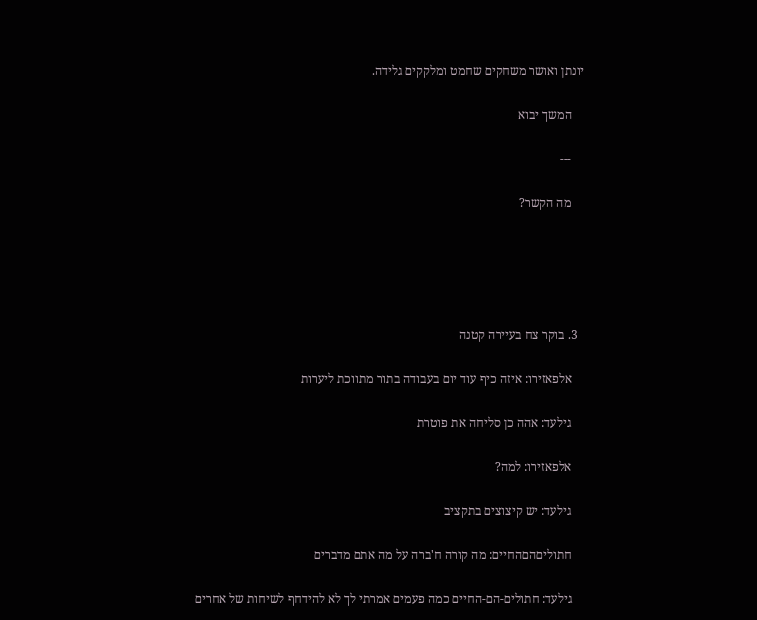יונתן ואושר משחקים שחמט ומלקקים גלידה.

    המשך יבוא

    ---

    מה הקשר?





  3. בוקר צח בעיירה קטנה

    אלפאזירו: איזה כיף עוד יום בעבודה בתור מתווכת ליערות

    גילעד: אהה כן סליחה את פוטרת

    אלפאזירו: למה?

    גילעד: יש קיצוצים בתקציב

    חתוליםהםהחיים: מה קורה ח'ברה על מה אתם מדברים

    גילעד: חתולים-הם-החיים כמה פעמים אמרתי לך לא להידחף לשיחות של אחרים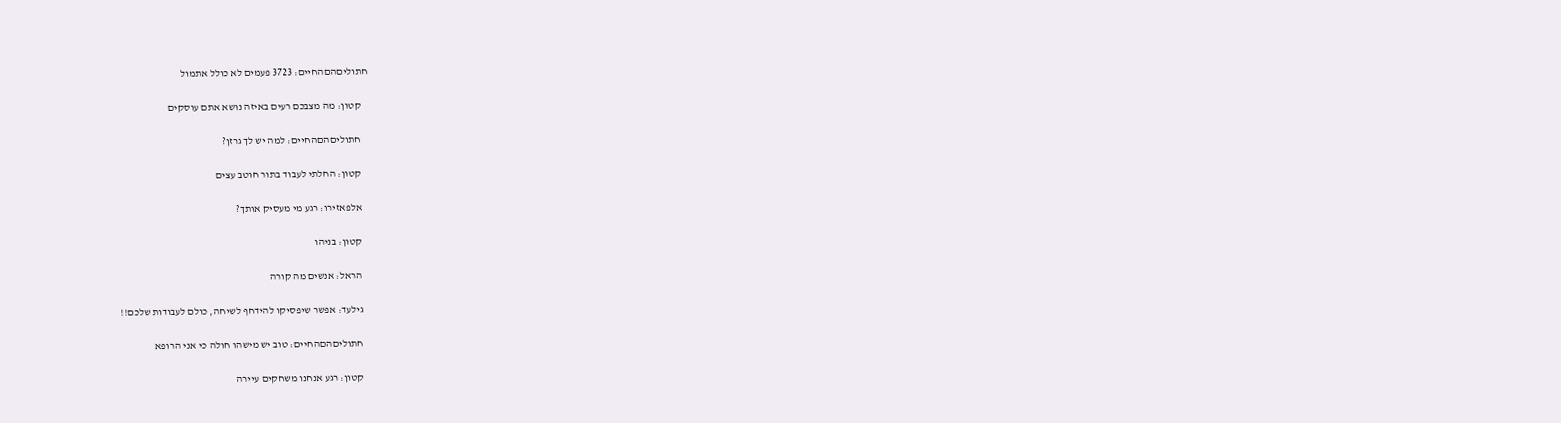חתוליםהםהחיים: 3723 פעמים לא כולל אתמול

    קטון: מה מצבכם רעים באיזה נושא אתם עוסקים

    חתוליםהםהחיים: למה יש לך גרזן?

    קטון: החלתי לעבוד בתור חוטב עצים

    אלפאזירו: רגע מי מעסיק אותך?

    קטון: בניהו

    הראל: אנשים מה קורה

    גילעד: אפשר שיפסיקו להידחף לשיחה, כולם לעבודות שלכם!!

    חתוליםהםהחיים: טוב יש מישהו חולה כי אני הרופא

    קטון: רגע אנחנו משחקים עיירה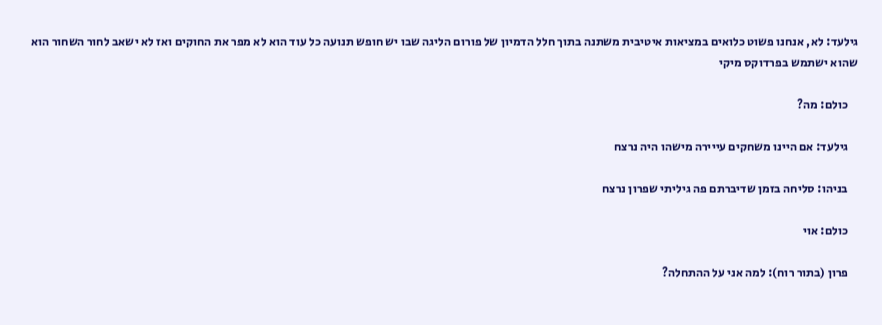גילעד: לא, אנחנו פשוט כלואים במציאות איטיבית משתנה בתוך חלל הדמיון של פורום הליגה שבו יש חופש תנועה כל עוד הוא לא מפר את החוקים ואז לא ישאב לחור השחור הוא שהוא ישתמש בפרדוקס מיקי

    כולם: מה?

    גילעד: אם היינו משחקים עייירה מישהו היה נרצח

    בניהו: סליחה בזמן שדיברתם פה גיליתי שפרון נרצח

    כולם: אוי

    פרון (בתור רוח): למה אני על ההתחלה?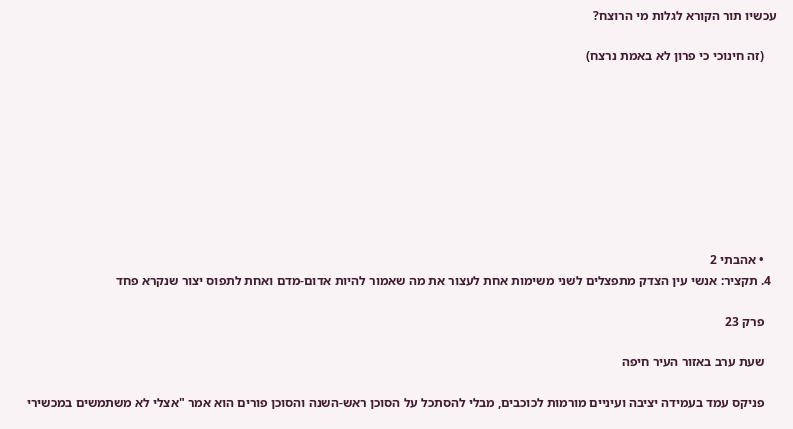עכשיו תור הקורא לגלות מי הרוצח?

    (זה חינוכי כי פרון לא באמת נרצח)









    • אהבתי 2
  4. תקציר: אנשי עין הצדק מתפצלים לשני משימות אחת לעצור את מה שאמור להיות אדום-מדם ואחת לתפוס יצור שנקרא פחד

    פרק 23

    שעת ערב באזור העיר חיפה

    פניקס עמד בעמידה יציבה ועיניים מורמות לכוכבים, מבלי להסתכל על הסוכן ראש-השנה והסוכן פורים הוא אמר "אצלי לא משתמשים במכשירי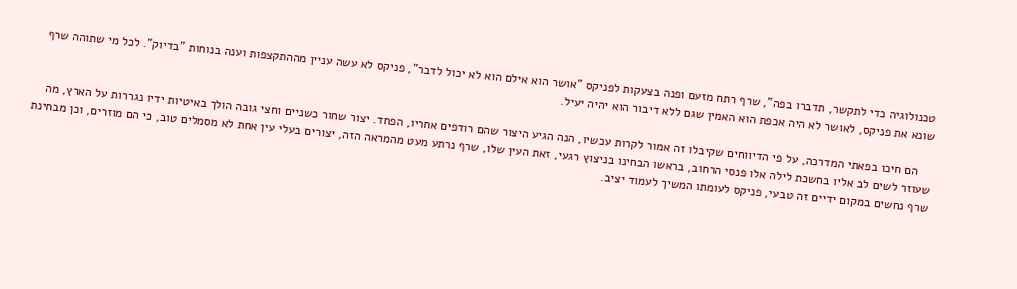טכנולוגיה כדי לתקשר, תדברו בפה", שרף רתח מזעם ופנה בצעקות לפניקס "אושר הוא אילם הוא לא יכול לדבר", פניקס לא עשה עניין מההתקצפות וענה בנוחות "בדיוק". לכל מי שתוהה שרף שונא את פניקס, לאושר לא היה אכפת הוא האמין שגם ללא דיבור הוא יהיה יעיל.

    הם חיכו בפאתי המדרכה, על פי הדיווחים שקיבלו זה אמור לקרות עכשיו, הנה הגיע היצור שהם רודפים אחריו, הפחד. יצור שחור כשניים וחצי גובה הולך באיטיות ידיו נגררות על הארץ, מה שעוזר לשים לב אליו בחשכת לילה אלו פנסי הרחוב, בראשו הבחינו בניצוץ רגעי, זאת העין שלו, שרף נרתע מעט מהמראה הזה, יצורים בעלי עין אחת לא מסמלים טוב, כי הם מוזרים, וכן מבחינת שרף נחשים במקום ידיים זה טבעי, פניקס לעומתו המשיך לעמוד יציב.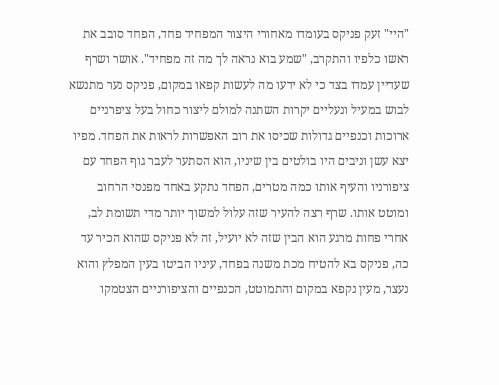"היי" זעק פניקס בעומדו מאחורי היצור המפחיד פחד, הפחד סובב את ראשו כלפיו והתקרב, "שמע בוא נראה לך מה זה מפחיד". אושר ושרף שעדיין עמדו בצד כי לא ידעו מה לעשות קפאו במקום, פניקס נער מתנשא לבוש במעיל ונעליים יקרות השתנה למולם ליצור כחול בעל ציפרניים ארוכות וכנפיים גדולות שכיסו את רוב האפשרות לראות את הפחד. מפיו יצא עשן וניבים היו בולטים בין שיניו, הוא הסתער לעבר גוף הפחד עם ציפורניו והעיף אותו כמה מטרים, הפחד נתקע באחד מפנסי הרחוב ומוטט אותו. שרף רצה להעיר שזה עלול למשוך יותר מדי תשומת לב, אחרי פחות מרגע הוא הבין שזה לא יועיל, זה לא פניקס שהוא הכיר עד כה, פניקס בא להטיח מכת משנה בפחד, עיניו הביטו בעין המפלץ והוא נעצר, מעין נקפא במקום והתמוטט, הכנפיים והציפורניים הצטמקו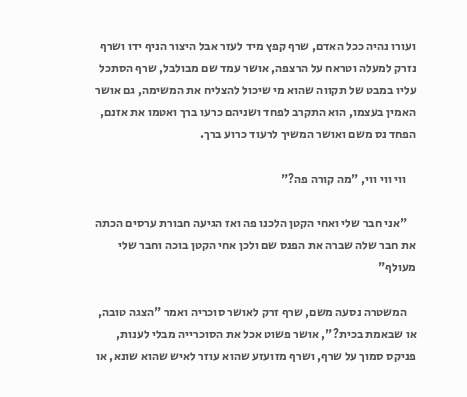ועורו נהיה ככל האדם, שרף קפץ מיד לעזר אבל היצור הניף ידו ושרף נזרק למעלה וטראח על הרצפה, אושר עמד שם מבולבל, שרף הסתכל עליו במבט של תקווה שהוא מי שיכול להצליח את המשימה, גם אושר האמין בעצמו, הוא התקרב לפחד ושניהם כרעו ברך ואטמו את אזנם, הפחד נס משם ואושר המשיך לרעוד כרוע ברך.

    ווי ווי ווי, "מה קורה פה?"

    "אני חבר שלי ואחי הקטן הלכנו פה ואז הגיעה חבורת ערסים הכתה את חבר שלה שברה את הפנס שם ולכן אחי הקטן בוכה וחבר שלי מעולף"

    המשטרה נסעה משם, שרף זרק לאושר סוכריה ואמר "הצגה טובה, או שבאמת בכית?", אושר פשוט אכל את הסוכרייה מבלי לענות, פניקס סמוך על שרף, ושרף מזועזע שהוא עוזר לאיש שהוא שונא, או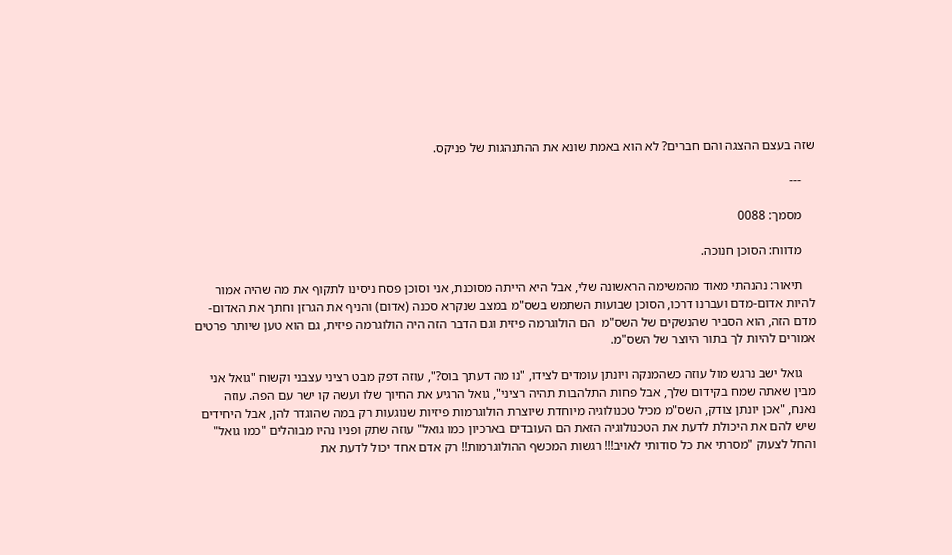שזה בעצם ההצגה והם חברים? לא הוא באמת שונא את ההתנהגות של פניקס.

    ---

    מסמך: 0088

    מדווח: הסוכן חנוכה.

    תיאור: נהנהתי מאוד מהמשימה הראשונה שלי, אבל היא הייתה מסוכנת, אני וסוכן פסח ניסינו לתקוף את מה שהיה אמור להיות אדום-מדם ועברנו דרכו, הסוכן שבועות השתמש בשס"מ במצב שנקרא סכנה (אדום) והניף את הגרזן וחתך את האדום-מדם הזה, הוא הסביר שהנשקים של השס"מ  הם הולוגרמה פיזית וגם הדבר הזה היה הולוגרמה פיזית, גם הוא טען שיותר פרטים אמורים להיות לך בתור היוצר של השס"מ.

    גואל ישב נרגש מול עוזה כשהמנקה ויונתן עומדים לצידו, "נו מה דעתך בוס?", עוזה דפק מבט רציני עצבני וקשוח "גואל אני מבין שאתה שמח בקידום שלך, אבל פחות התלהבות תהיה רציני", גואל הרגיע את החיוך שלו ועשה קו ישר עם הפה. עוזה נאנח, "אכן יונתן צודק, השס"מ מכיל טכנולוגיה מיוחדת שיוצרת הולוגרמות פיזיות שנוגעות רק במה שהוגדר להן, אבל היחידים שיש להם את היכולת לדעת את הטכנולוגיה הזאת הם העובדים בארכיון כמו גואל" עוזה שתק ופניו נהיו מבוהלים "כמו גואל" והחל לצעוק "מסרתי את כל סודותי לאויב!!! רגשות המכשף ההולוגרמות!! רק אדם אחד יכול לדעת את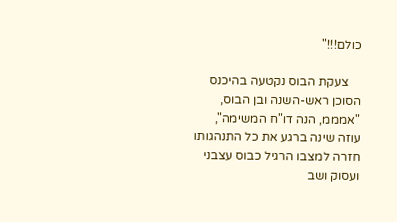כולם!!!"

    צעקת הבוס נקטעה בהיכנס הסוכן ראש-השנה ובן הבוס, "אמממ, הנה דו"ח המשימה", עוזה שינה ברגע את כל התנהגותו חזרה למצבו הרגיל כבוס עצבני ועסוק ושב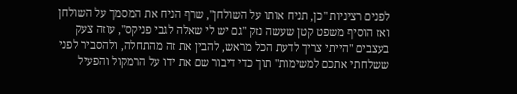לפנים רציניות "כן, תניח אותו על השולחן", שרף הניח את המסמך על השולחן ואז הוסיף משפט קטן שעשה נזק "גם יש לי שאלה לגבי פניקס", עוזה צעק בעצבים "הייתי צריך לדעת הכל מראש, להבין את זה מהתחלה, ולהסביר לפני ששלחתי אתכם למשימות" תוך כדי דיבור שם את ידו על הרמקול והפעיל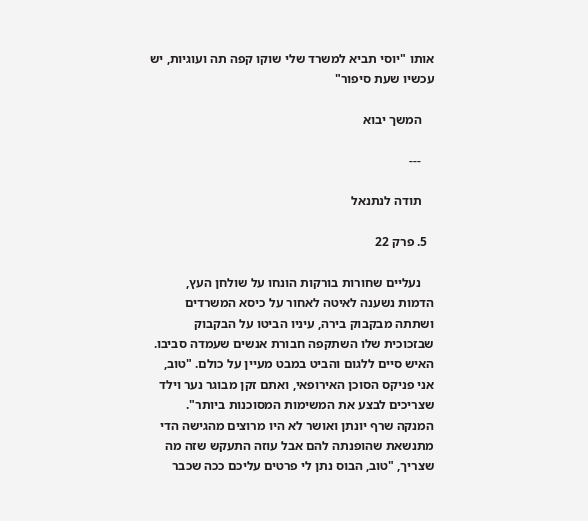אותו "יוסי תביא למשרד שלי שוקו קפה תה ועוגיות, יש עכשיו שעת סיפור"

    המשך יבוא

    ---

    תודה לנתנאל

  5. פרק 22

    נעליים שחורות בורקות הונחו על שולחן העץ, הדמות נשענה לאיטה לאחור על כיסא המשרדים ושתתה מבקבוק בירה, עיניו הביטו על הבקבוק שבזכוכית שלו השתקפה חבורת אנשים שעמדה סביבו. האיש סיים ללגום והביט במבט מעיין על כולם. "טוב, אני פניקס הסוכן האירופאי, ואתם זקן מבוגר נער וילד שצריכים לבצע את המשימות המסוכנות ביותר". המנקה שרף יונתן ואושר לא היו מרוצים מהגישה הדי מתנשאת שהופנתה להם אבל עוזה התעקש שזה מה שצריך, "טוב, הבוס נתן לי פרטים עליכם ככה שכבר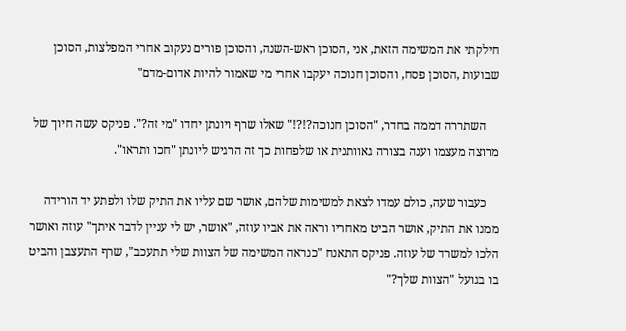חילקתי את המשימה הזאת, אני ,הסוכן ראש-השנה, והסוכן פורים נעקוב אחרי המפלצות, הסוכן שבועות ,הסוכן פסח, והסוכן חנוכה יעקבו אחרי מי שאמור להיות אדום-מדם"

    השתררה דממה בחדר, "הסוכן חנוכה?!?!" שאלו שרף ויונתן יחדו "מי זה?". פניקס עשה חיוך של מרוצה מעצמו וענה בצורה גאוותנית או שלפחות כך זה הרגיש ליונתן "חכו ותראו".

    כעבור שעה, כולם עמדו לצאת למשימות שלהם, אושר שם עליו את התיק שלו ולפתע יד הורידה ממנו את התיק, אושר הביט מאחריו וראה את אביו עוזה, "אושר, יש לי עניין לדבר איתך" עוזה ואושר הלכו למשרד של עוזה. פניקס התאנח "כנראה המשימה של הצוות שלי תתעכב", שרף התעצבן והביט בו בגועל "הצוות שלך?"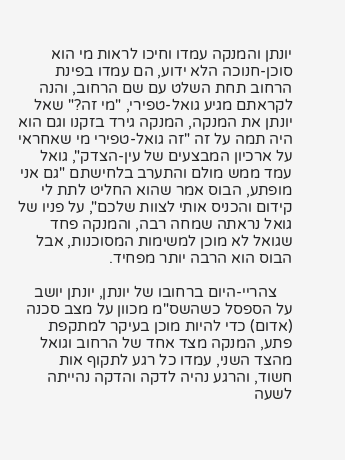יונתן והמנקה עמדו וחיכו לראות מי הוא סוכן-חנוכה הלא ידוע, הם עמדו בפינת הרחוב תחת השלט עם שם הרחוב, והנה לקראתם מגיע גואל-טפירי, "מי זה?" שאל יונתן את המנקה, המנקה גירד בזקנו וגם הוא היה תמה על זה "זה גואל-טפירי מי שאחראי על ארכיון המבצעים של עין-הצדק", גואל עמד ממש מולם והתערב בלחישתם "גם אני מופתע, הבוס אמר שהוא החליט לתת לי קידום והכניס אותי לצוות שלכם", על פניו של גואל נראתה שמחה רבה, והמנקה פחד שגואל לא מוכן למשימות המסוכנות, אבל הבוס הוא הרבה יותר מפחיד.

    צהריי-היום ברחובו של יונתן, יונתן יושב על הספסל כשהשס"מ מכוון על מצב סכנה (אדום) כדי להיות מוכן בעיקר למתקפת פתע, המנקה מצד אחד של הרחוב וגואל מהצד השני, עמדו כל רגע לתקוף אות חשוד, והרגע נהיה לדקה והדקה נהייתה לשעה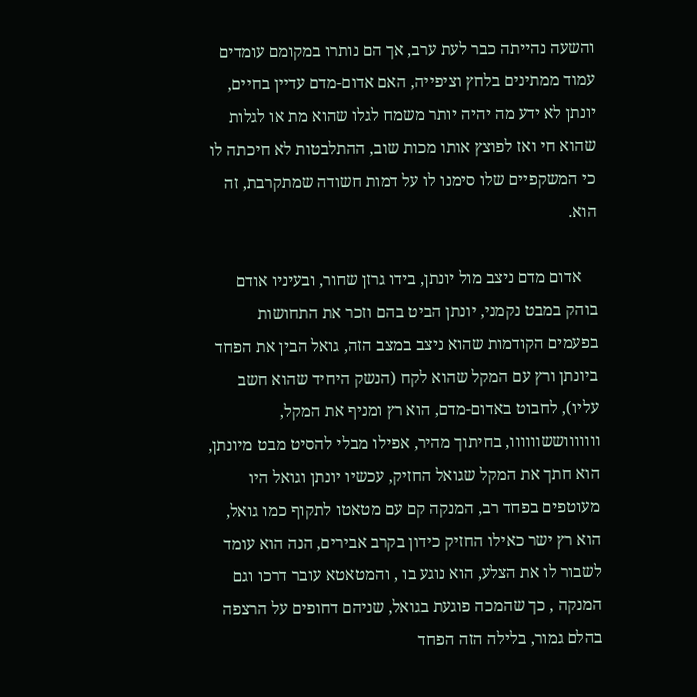והשעה נהייתה כבר לעת ערב, אך הם נותרו במקומם עומדים עמוד ממתינים בלחץ וציפייה, האם אדום-מדם עדיין בחיים, יונתן לא ידע מה יהיה יותר משמח לגלו שהוא מת או לגלות שהוא חי ואז לפוצץ אותו מכות שוב, ההתלבטות לא חיכתה לו כי המשקפיים שלו סימנו לו על דמות חשודה שמתקרבת, זה הוא.

    אדום מדם ניצב מול יונתן, בידו גרזן שחור, ובעיניו אודם בוהק במבט נקמני, יונתן הביט בהם וזכר את התחושות בפעמים הקודמות שהוא ניצב במצב הזה, גואל הבין את הפחד ביונתן ורץ עם המקל שהוא לקח (הנשק היחיד שהוא חשב עליו), לחבוט באדום-מדם, הוא רץ ומניף את המקל, וווווווששוווווו, בחיתוך מהיר, אפילו מבלי להסיט מבט מיונתן, הוא חתך את המקל שגואל החזיק, עכשיו יונתן וגואל היו מעוטפים בפחד רב, המנקה קם עם מטאטו לתקוף כמו גואל, הוא רץ ישר כאילו החזיק כידון בקרב אבירים, הנה הוא עומד לשבור לו את הצלע, הוא נוגע בו , והמטאטא עובר דרכו וגם המנקה , כך שהמכה פוגעת בגואל, שניהם דחופים על הרצפה בהלם גמור, בלילה הזה הפחד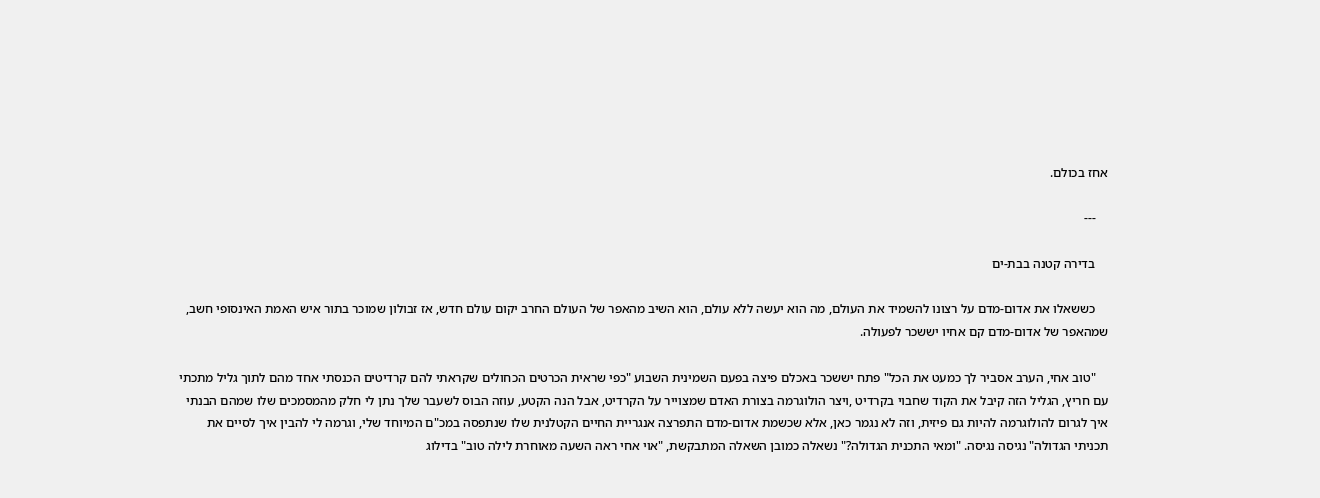אחז בכולם.

    ---

    בדירה קטנה בבת-ים

    כששאלו את אדום-מדם על רצונו להשמיד את העולם, מה הוא יעשה ללא עולם, הוא השיב מהאפר של העולם החרב יקום עולם חדש, אז זבולון שמוכר בתור איש האמת האינסופי חשב, שמהאפר של אדום-מדם קם אחיו יששכר לפעולה.

    "טוב אחי, הערב אסביר לך כמעט את הכל" פתח יששכר באכלם פיצה בפעם השמינית השבוע "כפי שראית הכרטים הכחולים שקראתי להם קרדיטים הכנסתי אחד מהם לתוך גליל מתכתי עם חריץ, הגליל הזה קיבל את הקוד שחבוי בקרדיט ,ויצר הולוגרמה בצורת האדם שמצוייר על הקרדיט, אבל הנה הקטע, עוזה הבוס לשעבר שלך נתן לי חלק מהמסמכים שלו שמהם הבנתי איך לגרום להולוגרמה להיות גם פיזית, וזה לא נגמר כאן, אלא שכשמת אדום-מדם התפרצה אנגריית החיים הקטלנית שלו שנתפסה במכ"ם המיוחד שלי, וגרמה לי להבין איך לסיים את תכניתי הגדולה" נגיסה נגיסה. "ומאי התכנית הגדולה?" נשאלה כמובן השאלה המתבקשת, "אוי אחי ראה השעה מאוחרת לילה טוב" בדילוג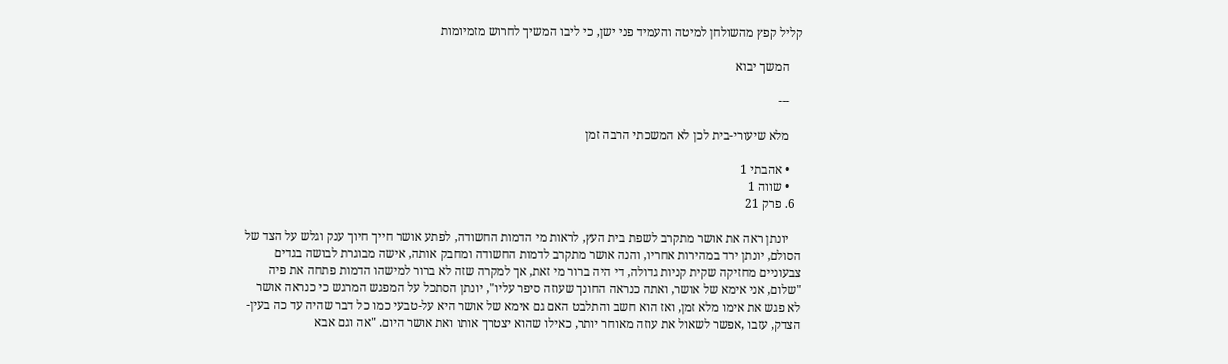קליל קפץ מהשולחן למיטה והעמיד פני ישן, כי ליבו המשיך לחרוש מזמיומות

    המשך יבוא

    ---

    מלא שיעורי-בית לכן לא המשכתי הרבה זמן

    • אהבתי 1
    • שווה 1
  6. פרק 21

    יונתן ראה את אושר מתקרב לשפת בית העץ, לראות מי הדמות החשודה, לפתע אושר חייך חיוך ענק וגלש על הצד של הסולם, יונתן ירד במהירות אחריו, והנה אושר מתקרב לדמות החשודה ומחבק אותה, אישה מבוגרת לבושה בגדים צבעוניים מחזיקה שקית קניות גדולה, די היה ברור מי זאת, אך למקרה שזה לא ברור למישהו הדמות פתחה את פיה "שלום, אני אימא של אושר, ואתה כנראה החונך שעוזה סיפר עליו", יונתן הסתכל על המפגש המרגש כי כנראה אושר לא פגש את אימו מלא זמן, ואז הוא חשב והתלבט האם גם אימא של אושר היא על-טבעי כמו כל דבר שהיה עד כה בעין-הצדק, עזבו ,אפשר לשאול את עוזה מאוחר יותר, כאילו שהוא יצטרך אותו ואת אושר היום. "אה וגם אבא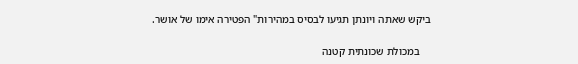ביקש שאתה ויונתן תגיעו לבסיס במהירות" הפטירה אימו של אושר.

    במכולת שכונתית קטנה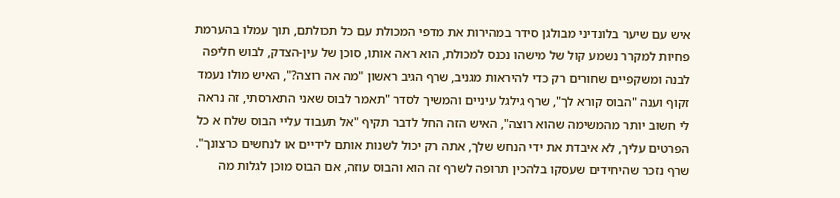איש עם שיער בלונדיני מבולגן סידר במהירות את מדפי המכולת עם כל תכולתם, תוך עמלו בהערמת פחיות למקרר נשמע קול של מישהו נכנס למכולת, הוא ראה אותו, סוכן של עין-הצדק, לבוש חליפה לבנה ומשקפיים שחורים רק כדי להיראות מגניב, שרף הגיב ראשון "מה אה רוצה?", האיש מולו נעמד זקוף וענה "הבוס קורא לך", שרף גילגל עיניים והמשיך לסדר "תאמר לבוס שאני התארסתי, זה נראה לי חשוב יותר מהמשימה שהוא רוצה", האיש הזה החל לדבר תקיף "אל תעבוד עליי הבוס שלח א כל הפרטים עליך, לא איבדת את ידי הנחש שלך, אתה רק יכול לשנות אותם לידיים או לנחשים כרצונך". שרף נזכר שהיחידים שעסקו בלהכין תרופה לשרף זה הוא והבוס עוזה, אם הבוס מוכן לגלות מה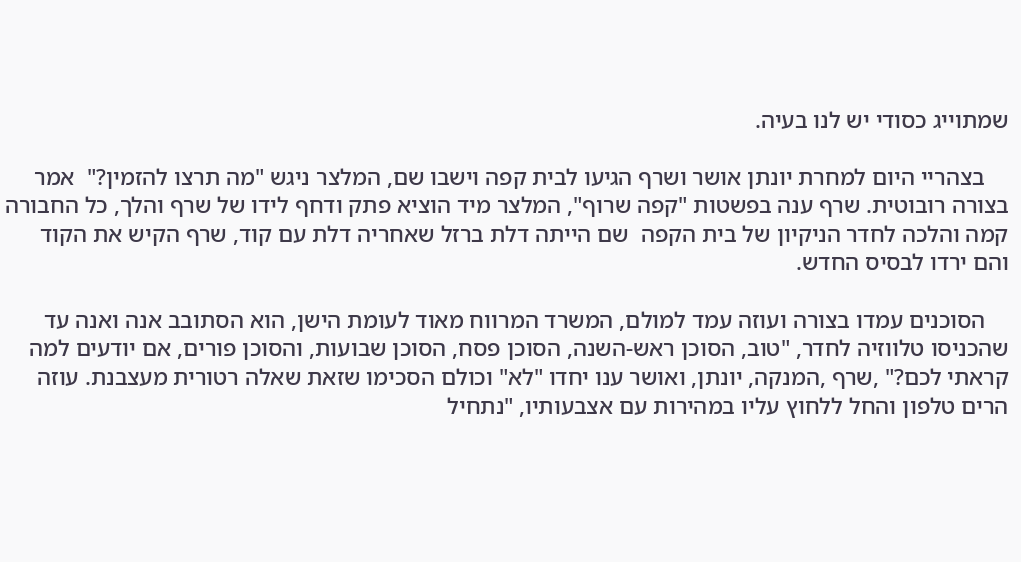שמתוייג כסודי יש לנו בעיה.

    בצהריי היום למחרת יונתן אושר ושרף הגיעו לבית קפה וישבו שם, המלצר ניגש "מה תרצו להזמין?"  אמר בצורה רובוטית. שרף ענה בפשטות "קפה שרוף", המלצר מיד הוציא פתק ודחף לידו של שרף והלך, כל החבורה קמה והלכה לחדר הניקיון של בית הקפה  שם הייתה דלת ברזל שאחריה דלת עם קוד, שרף הקיש את הקוד והם ירדו לבסיס החדש.

    הסוכנים עמדו בצורה ועוזה עמד למולם, המשרד המרווח מאוד לעומת הישן, הוא הסתובב אנה ואנה עד שהכניסו טלווזיה לחדר, "טוב, הסוכן ראש-השנה, הסוכן פסח, הסוכן שבועות, והסוכן פורים, אם יודעים למה קראתי לכם?" ,שרף ,המנקה, יונתן, ואושר ענו יחדו "לא" וכולם הסכימו שזאת שאלה רטורית מעצבנת. עוזה הרים טלפון והחל ללחוץ עליו במהירות עם אצבעותיו, "נתחיל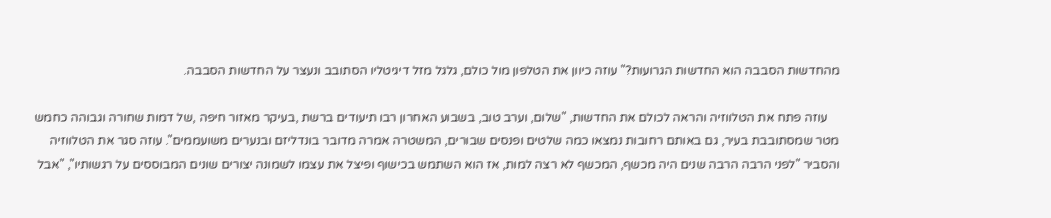מהחדשות הסבבה הוא החדשות הגרועות?" עוזה כיוון את הטלפון מול כולם, גלגל מזל דיגיטליו הסתובב ונעצר על החדשות הסבבה.

    עוזה פתח את הטלווזיה והראה לכולם את החדשות, "שלום, וערב טוב, בשבוע האחרון רבו תיעודים ברשת ,בעיקר מאזור חיפה ,של דמות שחורה וגבוהה כחמש מטר שמסתובבת בעיר, גם באותם רחובות נמצאו כמה שלטים ופנסים שבורים, המשטרה אמרה מדובר בונדליזם ובנערים משועממים". עוזה סגר את הטלווזיה והסביר "לפני הרבה הרבה שנים היה מכשף, המכשף לא רצה למות, אז הוא השתמש בכישוף ופיצל את עצמו לשמונה יצורים שונים המבוססים על רגשותיו", "אבל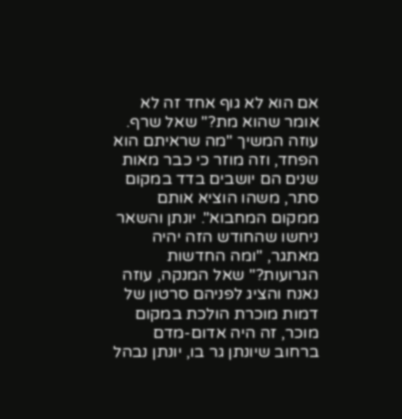אם הוא לא גוף אחד זה לא אומר שהוא מת?" שאל שרף. עוזה המשיך "מה שראיתם הוא הפחד, וזה מוזר כי כבר מאות שנים הם יושבים בדד במקום סתר, משהו הוציא אותם ממקום המחבוא". יונתן והשאר ניחשו שהחודש הזה יהיה מאתגר, "ומה החדשות הגרועות?" שאל המנקה, עוזה נאנח והציג לפניהם סרטון של דמות מוכרת הולכת במקום מוכר, זה היה אדום-מדם ברחוב שיונתן גר בו, יונתן נבהל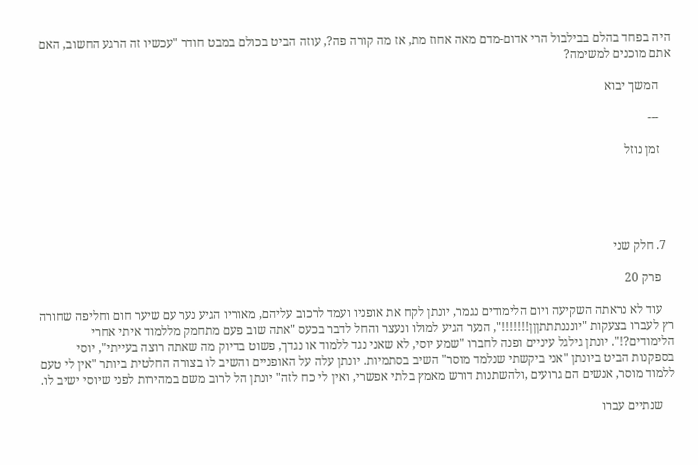היה בפחד בהלם בבילבול הרי אדום-מדם מאה אחוז מת, אז מה קורה פה?, עוזה הביט בכולם במבט חודר "עכשיו זה הרגע החשוב, האם אתם מוכנים למשימה?

    המשך יבוא

    ---

    זמן נוזל





  7. חלק שני

    פרק 20

    עוד לא נראתה השקיעה ויום הלימודים נגמר, יונתן לקח את אופניו ועמד לרכוב עליהם, מאוריו הגיע נער עם שיער חום וחליפה שחורה רץ לעברו בצעקות "יונננתתתןןן!!!!!!!", הנער הגיע למולו ונעצר והחל לדבר בכעס "אתה שוב פעם מתחמק מללמוד איתי אחרי הלימודים?!". יונתן גילגל עיניים ופנה לחברו "שמע יוסי, לא שאני נגד ללמוד או נגדך, פשוט בדיוק מה שאתה רוצה בעייתי", יוסי בספקנות הביט ביונתן "אני ביקשתי שנלמד מוסר" השיב בסתמיות. יונתן עלה על האופניים והשיב לו בצורה החלטית ביותר "אין לי טעם ללמוד מוסר, אנשים הם גרועים ,ולהשתנות דורש מאמץ בלתי אפשרי, ואין לי כח לזה" יונתן הל לרוב משם במהירות לפני שיוסי ישיב לו.

    שנתיים עברו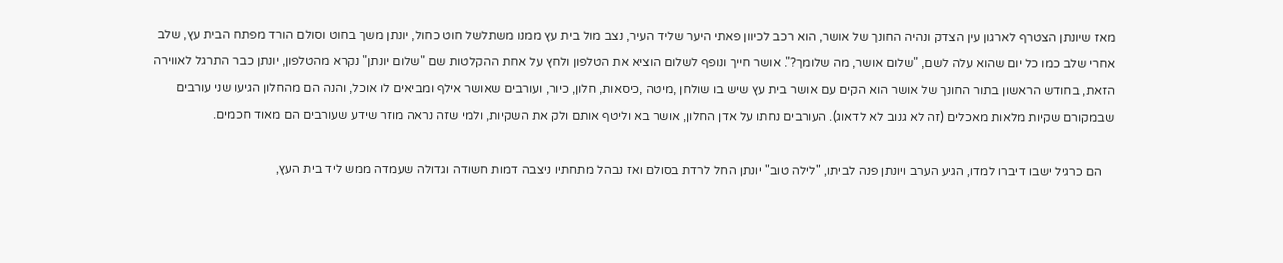מאז שיונתן הצטרף לארגון עין הצדק ונהיה החונך של אושר, הוא רכב לכיוון פאתי היער שליד העיר, נצב מול בית עץ ממנו משתלשל חוט כחול, יונתן משך בחוט וסולם הורד מפתח הבית עץ, שלב אחרי שלב כמו כל יום שהוא עלה לשם, "שלום אושר, מה שלומך?". אושר חייך ונופף לשלום הוציא את הטלפון ולחץ על אחת ההקלטות שם "שלום יונתן" נקרא מהטלפון, יונתן כבר התרגל לאווירה הזאת, בחודש הראשון בתור החונך של אושר הוא הקים עם אושר בית עץ שיש בו שולחן ,מיטה ,כיסאות, חלון, כיור, ועורבים שאושר אילף ומביאים לו אוכל, והנה הם מהחלון הגיעו שני עורבים שבמקורם שקיות מלאות מאכלים (זה לא גנוב לא לדאוג). העורבים נחתו על אדן החלון, אושר בא וליטף אותם ולק את השקיות, ולמי שזה נראה מוזר שידע שעורבים הם מאוד חכמים.

    הם כרגיל ישבו דיברו למדו, הגיע הערב ויונתן פנה לביתו, "לילה טוב" יונתן החל לרדת בסולם ואז נבהל מתחתיו ניצבה דמות חשודה וגדולה שעמדה ממש ליד בית העץ,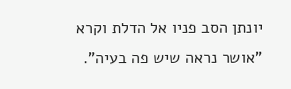יונתן הסב פניו אל הדלת וקרא "אושר נראה שיש פה בעיה".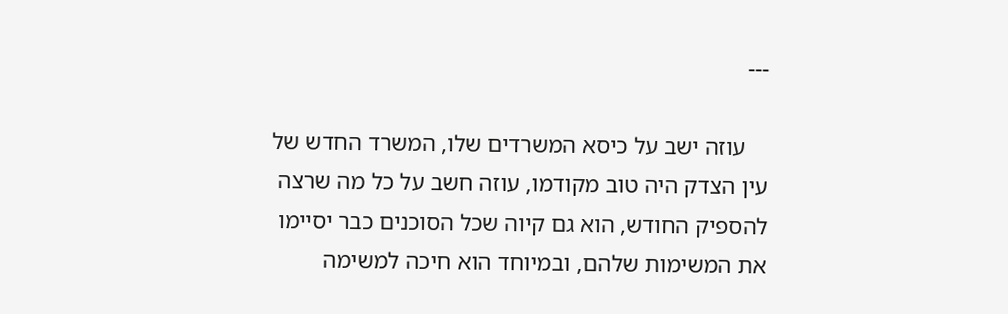---

    עוזה ישב על כיסא המשרדים שלו, המשרד החדש של עין הצדק היה טוב מקודמו, עוזה חשב על כל מה שרצה להספיק החודש, הוא גם קיוה שכל הסוכנים כבר יסיימו את המשימות שלהם, ובמיוחד הוא חיכה למשימה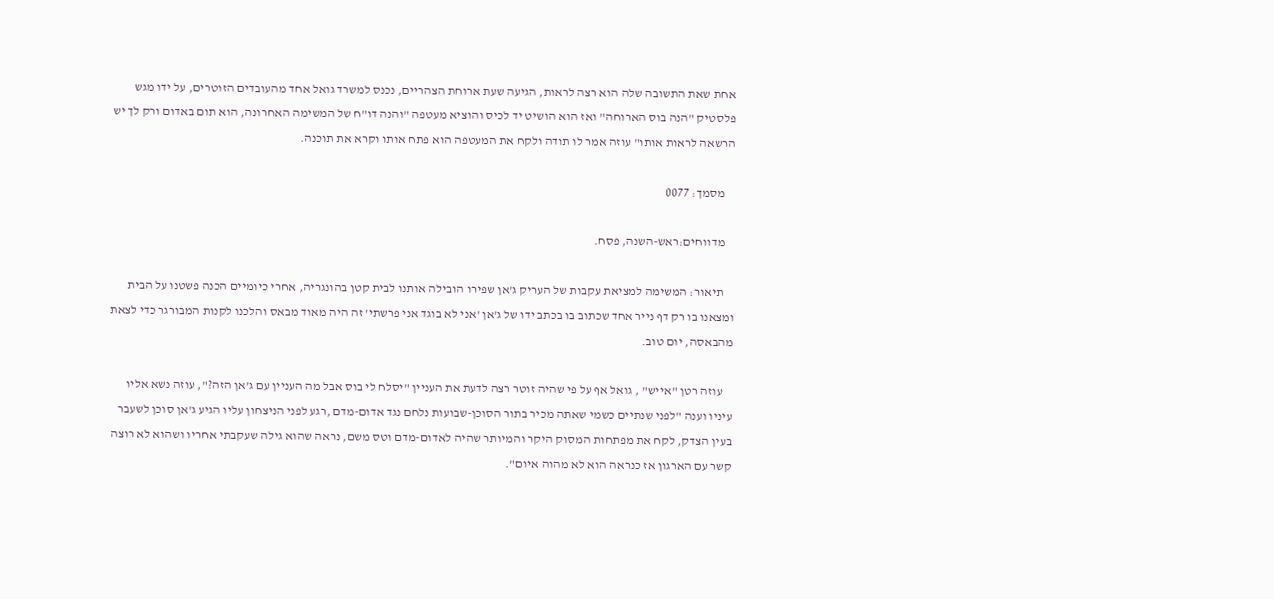אחת שאת התשובה שלה הוא רצה לראות, הגיעה שעת ארוחת הצהריים, נכנס למשרד גואל אחד מהעובדים הזוטרים, על ידו מגש פלסטיק "הנה בוס הארוחה" ואז הוא הושיט יד לכיס והוציא מעטפה "והנה דו"ח של המשימה האחרונה, הוא תום באדום ורק לך יש הרשאה לראות אותו" עוזה אמר לו תודה ולקח את המעטפה הוא פתח אותו וקרא את תוכנה.

    מסמך: 0077

    מדווחים:ראש-השנה, פסח.

    תיאור: המשימה למציאת עקבות של העריק ג'אן שפירו הובילה אותנו לבית קטן בהונגריה, אחרי כיומיים הכנה פשטנו על הבית ומצאנו בו רק דף נייר אחד שכתוב בו בכתב ידו של ג'אן 'אני לא בוגד אני פרשתי' זה היה מאוד מבאס והלכנו לקנות המבורגר כדי לצאת מהבאסה, יום טוב.

    עוזה רטן "אייש" , גואל אף על פי שהיה זוטר רצה לדעת את העניין "יסלח לי בוס אבל מה העניין עם ג'אן הזה?", עוזה נשא אליו עיניו וענה "לפני שנתיים כשמי שאתה מכיר בתור הסוכן-שבועות נלחם נגד אדום-מדם ,רגע לפני הניצחון עליו הגיע ג'אן סוכן לשעבר בעין הצדק, לקח את מפתחות המסוק היקר והמיותר שהיה לאדום-מדם וטס משם, נראה שהוא גילה שעקבתי אחריו ושהוא לא רוצה קשר עם הארגון אז כנראה הוא לא מהוה איום".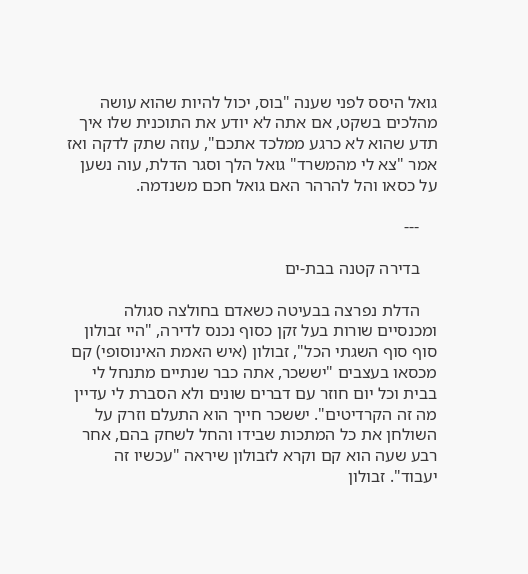גואל היסס לפני שענה "בוס, יכול להיות שהוא עושה מהלכים בשקט, אם אתה לא יודע את התוכנית שלו איך תדע שהוא לא כרגע ממלכד אתכם", עוזה שתק לדקה ואז אמר "צא לי מהמשרד" גואל הלך וסגר הדלת, עוה נשען על כסאו והל להרהר האם גואל חכם משנדמה.

    ---

    בדירה קטנה בבת-ים

    הדלת נפרצה בבעיטה כשאדם בחולצה סגולה ומכנסיים שורות בעל זקן כסוף נכנס לדירה, "היי זבולון סוף סוף השגתי הכל", זבולון (איש האמת האינוסופי) קם מכסאו בעצבים "יששכר, אתה כבר שנתיים מתנחל לי בבית וכל יום חוזר עם דברים שונים ולא הסברת לי עדיין מה זה הקרדיטים". יששכר חייך הוא התעלם וזרק על השולחן את כל המתכות שבידו והחל לשחק בהם, אחר רבע שעה הוא קם וקרא לזבולון שיראה "עכשיו זה יעבוד". זבולון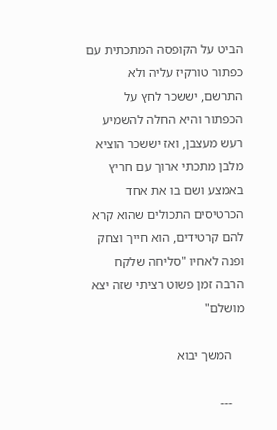הביט על הקופסה המתכתית עם כפתור טורקיז עליה ולא התרשם, יששכר לחץ על הכפתור והיא החלה להשמיע רעש מעצבן, ואז יששכר הוציא מלבן מתכתי ארוך עם חריץ באמצע ושם בו את אחד הכרטיסים התכולים שהוא קרא להם קרטידים, הוא חייך וצחק ופנה לאחיו "סליחה שלקח הרבה זמן פשוט רציתי שזה יצא מושלם"

    המשך יבוא

    ---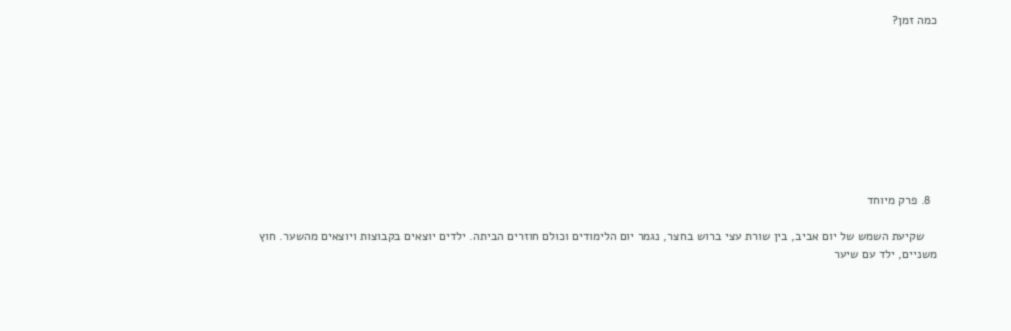כמה זמן?









  8. פרק מיוחד

    שקיעת השמש של יום אביב, בין שורת עצי ברוש בחצר, נגמר יום הלימודים וכולם חוזרים הביתה. ילדים יוצאים בקבוצות ויוצאים מהשער. חוץ משניים, ילד עם שיער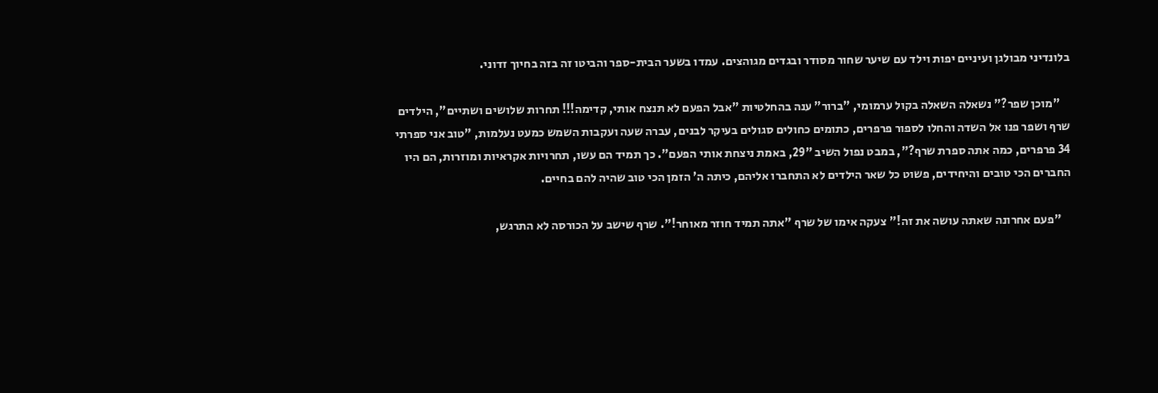בלונדיני מבולגן ועיניים יפות וילד עם שיער שחור מסודר ובגדים מגוהצים. עמדו בשער הבית-ספר והביטו זה בזה בחיוך זדוני.

    "מוכן שפר?" נשאלה השאלה בקול ערמומי, "ברור" ענה בהחלטיות "אבל הפעם לא תנצח אותי, קדימה!!! תחרות שלושים ושתיים", הילדים שרף ושפר פנו אל השדה והחלו לספור פרפרים, כתומים כחולים סגולים בעיקר לבנים, עברה שעה ועקבות השמש כמעט נעלמות, "טוב אני ספרתי 34 פרפרים, כמה אתה ספרת שרף?", במבט נפול השיב "29, באמת ניצחת אותי הפעם". כך תמיד הם עשו, תחרויות אקראיות ומוזרות, הם היו החברים הכי טובים והיחידים, פשוט כל שאר הילדים לא התחברו אליהם, כיתה ה' הזמן הכי טוב שהיה להם בחיים.

    "פעם אחרונה שאתה עושה את זה!" צעקה אימו של שרף "אתה תמיד חוזר מאוחר!". שרף שישב על הכורסה לא התרגש,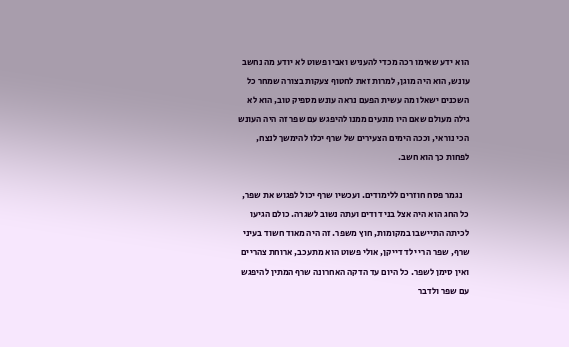הוא ידע שאימו רכה מכדי להעניש ואביו פשוט לא יודע מה נחשב עונש, הוא היה מוגן, למרות זאת לחטוף צעקות בצורה שמחר כל השכנים ישאלו מה עשית הפעם נראה עונש מספיק טוב, הוא לא גילה מעולם שאם היו מונעים ממנו להיפגש עם שפר זה היה העונש הכי נוראי, וככה הימים הצעירים של שרף יכלו להימשך לנצח, לפחות כך הוא חשב.

    נגמר פסח חוזרים ללימודים. ועכשיו שרף יכול לפגוש את שפר, כל החג הוא היה אצל בני דודים ועתה נשוב לשגרה. כולם הגיעו לכיתה התיישבו במקומות, חוץ משפר. זה היה מאוד חשוד בעיני שרף, שפר הרי ילד דייקן, אולי פשוט הוא מתעכב, ארוחת צהריים ואין סימן לשפר. כל היום עד הדקה האחרונה שרף המתין להיפגש עם שפר ולדבר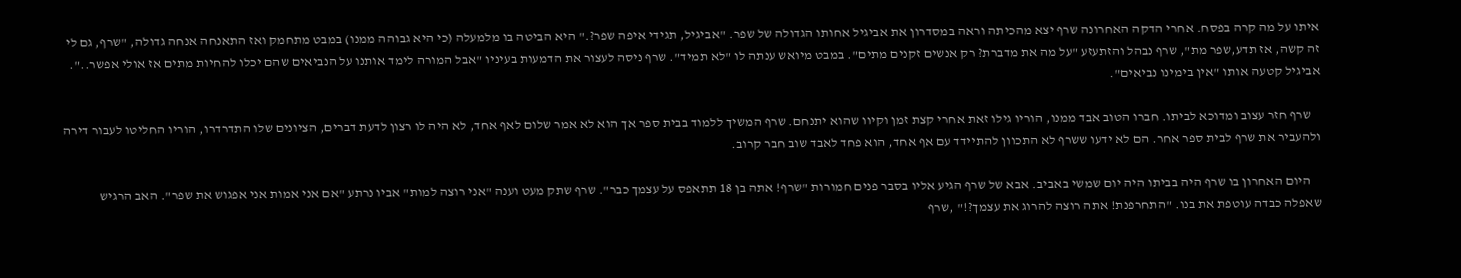איתו על מה קרה בפסח. אחרי הדקה האחרונה שרף יצא מהכיתה וראה במסדרון את אביגיל אחותו הגדולה של שפר. "אביגיל, תגידי איפה שפר?." היא הביטה בו מלמעלה (כי היא גבוהה ממנו) במבט מתחמק ואז התאנחה אנחה גדולה, "שרף, גם לי זה קשה, אז תדע,שפר מת", שרף נבהל והזתעזע "על מה את מדברת? רק אנשים זקנים מתים". במבט מיואש ענתה לו "לא תמיד". שרף ניסה לעצור את הדמעות בעיניו "אבל המורה לימד אותנו על הנביאים שהם יכלו להחיות מתים אז אולי אפשר..". אביגיל קטעה אותו "אין בימינו נביאים".

    שרף חזר עצוב ומדוכא לביתו. חברו הטוב אבד ממנו, הוריו גילו זאת אחרי קצת זמן וקיוו שהוא יתנחם. שרף המשיך ללמוד בבית ספר אך הוא לא אמר שלום לאף אחד, לא היה לו רצון לדעת דברים, הציונים שלו התדרדרו, הוריו החליטו לעבור דירה ולהעביר את שרף לבית ספר אחר. הם לא ידעו ששרף לא התכוון להתיידד עם אף אחד, הוא פחד לאבד שוב חבר קרוב.

    היום האחרון בו שרף היה בביתו היה יום שמשי באביב. אבא של שרף הגיע אליו בסבר פנים חמורות "שרף! אתה בן 18 תתאפס על עצמך כבר". שרף שתק מעט וענה "אני רוצה למות" אביו נרתע "אם אני אמות אני אפגוש את שפר". האב הרגיש שאפלה כבדה עוטפת את בנו. "התחרפנת! אתה רוצה להרוג את עצמך?!" ,שרף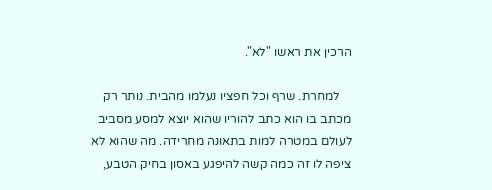הרכין את ראשו "לא".

    למחרת. שרף וכל חפציו נעלמו מהבית. נותר רק מכתב בו הוא כתב להוריו שהוא יוצא למסע מסביב לעולם במטרה למות בתאונה מחרידה. מה שהוא לא ציפה לו זה כמה קשה להיפגע באסון בחיק הטבע,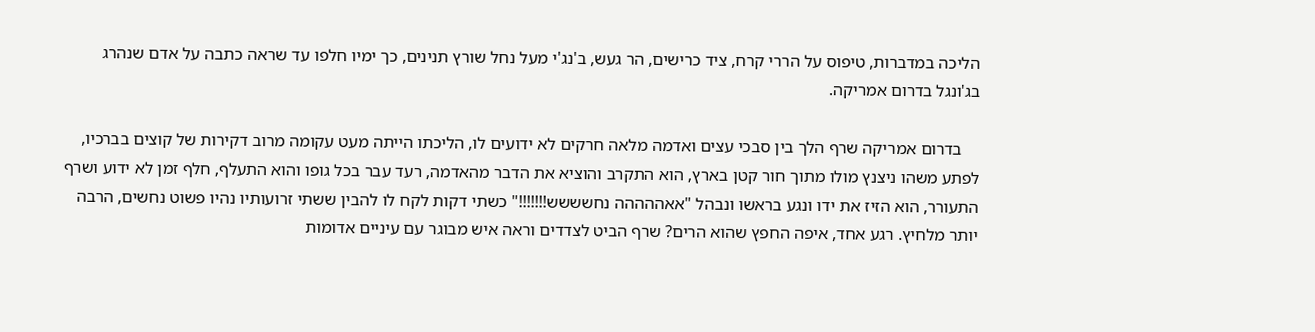הליכה במדברות, טיפוס על הררי קרח, ציד כרישים, הר געש, ב'נג'י מעל נחל שורץ תנינים, כך ימיו חלפו עד שראה כתבה על אדם שנהרג בג'ונגל בדרום אמריקה.

    בדרום אמריקה שרף הלך בין סבכי עצים ואדמה מלאה חרקים לא ידועים לו, הליכתו הייתה מעט עקומה מרוב דקירות של קוצים בברכיו, לפתע משהו ניצנץ מולו מתוך חור קטן בארץ, הוא התקרב והוציא את הדבר מהאדמה, רעד עבר בכל גופו והוא התעלף, חלף זמן לא ידוע ושרף התעורר, הוא הזיז את ידו ונגע בראשו ונבהל "אאההההה נחשששש!!!!!!!" כשתי דקות לקח לו להבין ששתי זרועותיו נהיו פשוט נחשים, הרבה יותר מלחיץ. רגע אחד, איפה החפץ שהוא הרים? שרף הביט לצדדים וראה איש מבוגר עם עיניים אדומות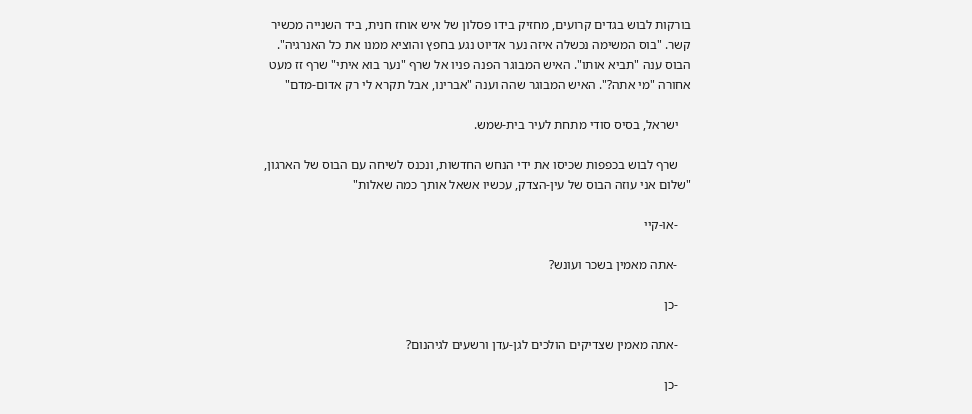בורקות לבוש בגדים קרועים, מחזיק בידו פסלון של איש אוחז חנית, ביד השנייה מכשיר קשר. "בוס המשימה נכשלה איזה נער אדיוט נגע בחפץ והוציא ממנו את כל האנרגיה". הבוס ענה "תביא אותו". האיש המבוגר הפנה פניו אל שרף "נער בוא איתי" שרף זז מעט אחורה "מי אתה?". האיש המבוגר שהה וענה "אברינו, אבל תקרא לי רק אדום-מדם"

    ישראל, בסיס סודי מתחת לעיר בית-שמש.

    שרף לבוש בכפפות שכיסו את ידי הנחש החדשות, ונכנס לשיחה עם הבוס של הארגון, "שלום אני עוזה הבוס של עין-הצדק, עכשיו אשאל אותך כמה שאלות"

    -או-קיי

    -אתה מאמין בשכר ועונש?

    -כן

    -אתה מאמין שצדיקים הולכים לגן-עדן ורשעים לגיהנום?

    -כן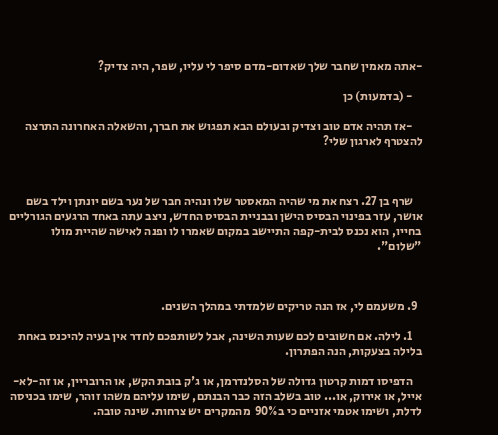-אתה מאמין שחבר שלך שאדום-מדם סיפר לי עליו, שפר, היה צדיק?

    - (בדמעות) כן

    -אז תהיה אדם טוב וצדיק ובעולם הבא תפגוש את חברך, והשאלה האחרונה התרצה להצטרף לארגון שלי?



    שרף בן 27. רצח את מי שהיה המאסטר שלו ונהיה חבר של נער בשם יונתן וילד בשם אושר, עזר בפינוי הבסיס הישן ובבניית הבסיס החדש, ניצב עתה באחד הרגעים הגורליים בחייו, הוא נכנס לבית-קפה התיישב במקום שאמרו לו ופנה לאישה שהיית מולו "שלום".



  9. משעמם לי, אז הנה טריקים שלמדתי במהלך השנים.

    1. לילה. אם חשובים לכם שעות השינה, אבל לשותפכם לחדר אין בעיה להיכנס באחת בלילה בצעקות, הנה הפתרון.

    הדפיסו דמות קרטון גדולה של הסלנדרמן, או ג'ק בובת הקש, או הרובריין, או זה-לא-אייל, או אירוק, או... טוב בשלב הזה כבר הבנתם, שימו עליהם משהו זוהר, שימו בכניסה לדלת, ושימו אטמי אזניים כי ב90%  מהמקרים יש צרחות. שינה טובה.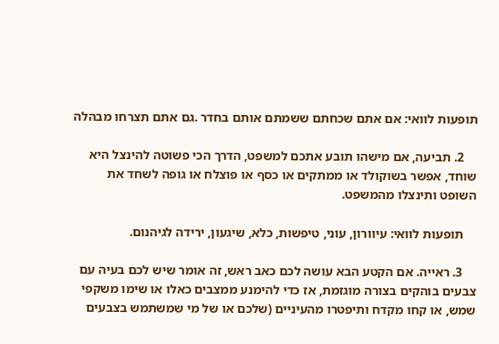תופעות לוואי: אם אתם שכחתם ששמתם אותם בחדר .גם אתם תצרחו מבהלה

    2. תביעה, אם מישהו תובע אתכם למשפט, הדרך הכי פשוטה להינצל היא שוחד, אפשר בשוקולד או ממתקים או כסף או פוצלח או גופה לשחד את השופט ותינצלו מהמשפט.

    תופעות לוואי: עיוורון, עוני, טיפשות, כלא, שיגעון, ירידה לגיהנום.

    3. ראייה. אם הקטע הבא עושה לכם כאב ראש, זה אומר שיש לכם בעיה עם צבעים בוהקים בצורה מוגזמת, אז כדי להימנע ממצבים כאלו או שימו משקפי שמש, או קחו מקדח ותיפטרו מהעיניים (שלכם או של מי שמשתמש בצבעים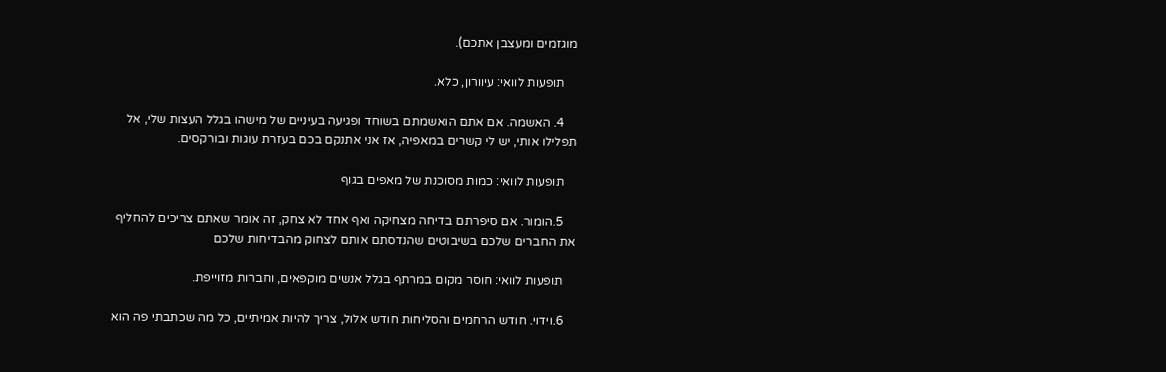מוגזמים ומעצבן אתכם).

    תופעות לוואי: עיוורון, כלא.

    4. האשמה. אם אתם הואשמתם בשוחד ופגיעה בעיניים של מישהו בגלל העצות שלי, אל תפלילו אותי, יש לי קשרים במאפיה, אז אני אתנקם בכם בעזרת עוגות ובורקסים.

    תופעות לוואי: כמות מסוכנת של מאפים בגוף

    5.הומור. אם סיפרתם בדיחה מצחיקה ואף אחד לא צחק, זה אומר שאתם צריכים להחליף את החברים שלכם בשיבוטים שהנדסתם אותם לצחוק מהבדיחות שלכם

    תופעות לוואי: חוסר מקום במרתף בגלל אנשים מוקפאים, וחברות מזוייפת.

    6.וידוי. חודש הרחמים והסליחות חודש אלול, צריך להיות אמיתיים, כל מה שכתבתי פה הוא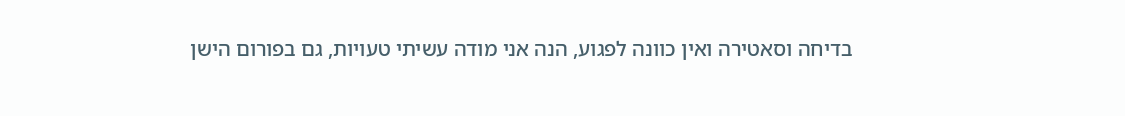בדיחה וסאטירה ואין כוונה לפגוע, הנה אני מודה עשיתי טעויות, גם בפורום הישן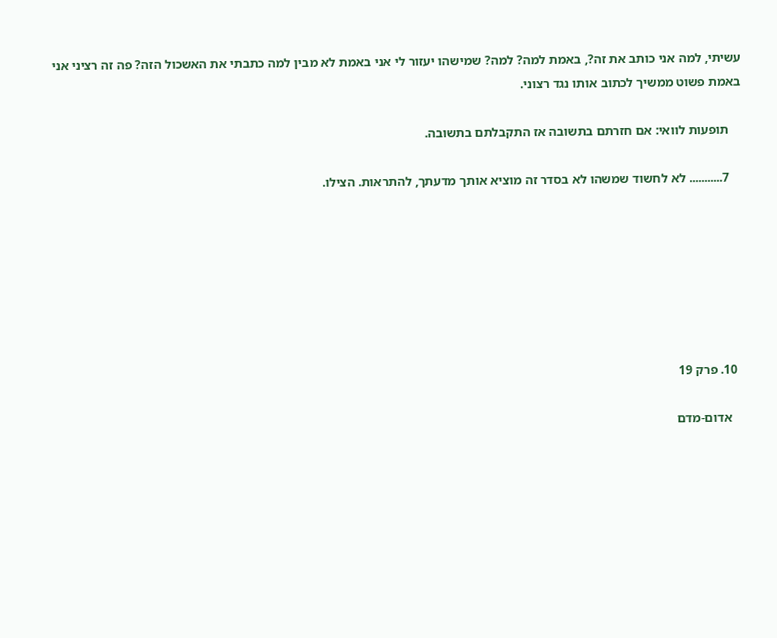עשיתי, למה אני כותב את זה?, באמת למה? למה? שמישהו יעזור לי אני באמת לא מבין למה כתבתי את האשכול הזה? פה זה רציני אני באמת פשוט ממשיך לכתוב אותו נגד רצוני.

    תופעות לוואי: אם חזרתם בתשובה אז התקבלתם בתשובה.

    7........... לא לחשוד שמשהו לא בסדר זה מוציא אותך מדעתך, להתראות. הצילו.







  10. פרק 19

    אדום-מדם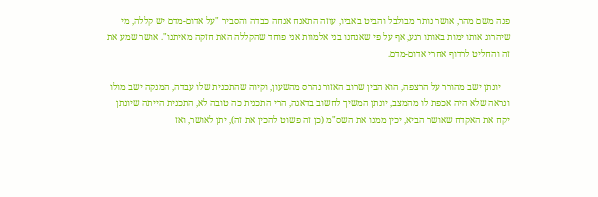פנה משם מהר, אושר נותר מבולבל והביט באביו, עוזה התאנח אנחה כבדה והסביר "על אדום-מדם יש קללה, מי שיהרוג אותו ימות באותו רגע, אף על פי שאנחנו בני אלמוות אני פוחד שהקללה האת חזקה מאיתנו". אושר שמע את זה והחליט לרדוף אחרי אדום-מדם.

    יונתן ישב מהורר על הרצפה, הוא הבין שרוב האזור נהרס מהשעון, וקיוה שהתכנית שלו עבדה, המנקה ישב מולו ונראה שלא היה אכפת לו מהמצב, יונתן המשיך לחשוב בדאגה, הרי התכנית כה טובה לא, התכנית הייתה שיונתן יקח את האקדח שאושר הביא, יכין ממנו את השס"מ (כן זה פשוט להכין את זה), יתן לאושר, ואז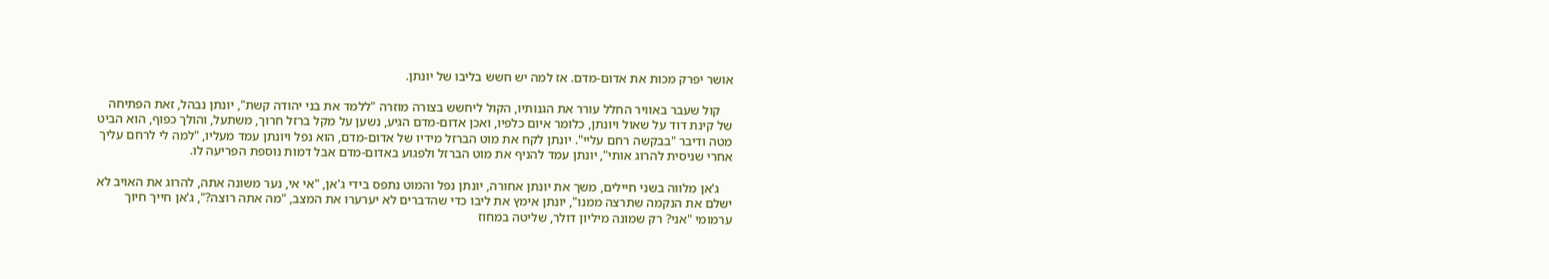אושר יפרק מכות את אדום-מדם. אז למה יש חשש בליבו של יונתן.

    קול שעבר באוויר החלל עורר את הגנותיו, הקול ליחשש בצורה מוזרה "ללמד את בני יהודה קשת", יונתן נבהל, זאת הפתיחה של קינת דוד על שאול ויונתן, כלומר איום כלפיו, ואכן אדום-מדם הגיע, נשען על מקל ברזל חרוך, משתעל, והולך כפוף, הוא הביט מטה ודיבר "בבקשה רחם עליי". יונתן לקח את מוט הברזל מידיו של אדום-מדם, הוא נפל ויונתן עמד מעליו, "למה לי לרחם עליך אחרי שניסית להרוג אותי", יונתן עמד להניף את מוט הברזל ולפגוע באדום-מדם אבל דמות נוספת הפריעה לו.

    ג'אן מלווה בשני חיילים, משך את יונתן אחורה, יונתן נפל והמוט נתפס בידי ג'אן, "אי אי, נער משונה אתה, להרוג את האויב לא ישלם את הנקמה שתרצה ממנו", יונתן אימץ את ליבו כדי שהדברים לא יערערו את המצב, "מה אתה רוצה?", ג'אן חייך חיוך ערמומי "אני? רק שמונה מיליון דולר, שליטה במחוז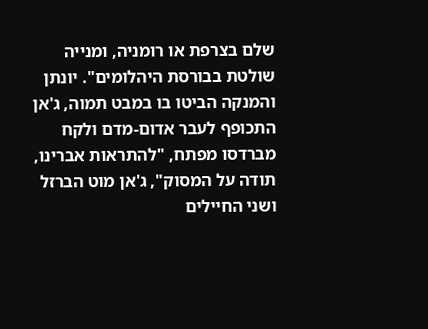שלם בצרפת או רומניה, ומנייה שולטת בבורסת היהלומים". יונתן והמנקה הביטו בו במבט תמוה, ג'אן התכופף לעבר אדום-מדם ולקח מברדסו מפתח, "להתראות אברינו, תודה על המסוק", ג'אן מוט הברזל ושני החיילים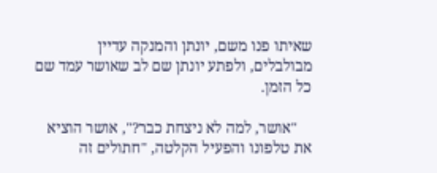שאיתו פנו משם, יונתן והמנקה עדיין מבולבלים, ולפתע יונתן שם לב שאושר עמד שם כל הזמן.

    "אושר, למה לא ניצחת כבר?", אושר הוציא את טלפונו והפעיל הקלטה, "חתולים זה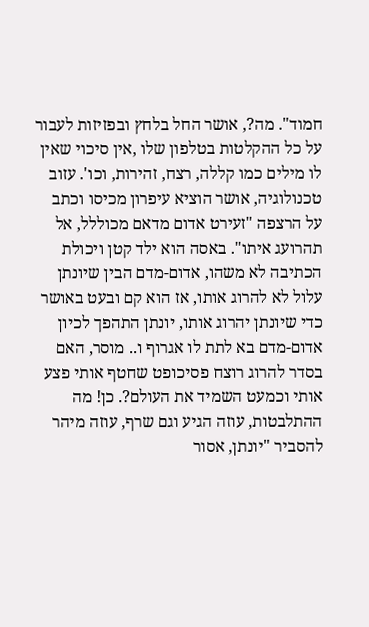חמוד". מה?, אושר החל בלחץ ובפזיזות לעבור על כל ההקלטות בטלפון שלו ,אין סיכוי שאין לו מילים כמו קללה, רצח, זהירות, וכו'. עזוב טכנולוגיה, אושר הוציא עיפרון מכיסו וכתב על הרצפה "זעירט אדום מדאם מכוללל, אל תהרועג איתו". באסה הוא ילד קטן ויכולת הכתיבה לא משהו, אדום-מדם הבין שיונתן עלול לא להרוג אותו, אז הוא קם ובעט באושר כדי שיונתן יהרוג אותו, יונתן התהפך לכיון אדום-מדם בא לתת לו אגרוף ו.. מוסר, האם בסדר להרוג רוצח פסיכופט שחטף אותי פצע אותי וכמעט השמיד את העולם?. כן! מה ההתלבטות, עוזה הגיע וגם שרף, עוזה מיהר להסביר "יונתן, אסור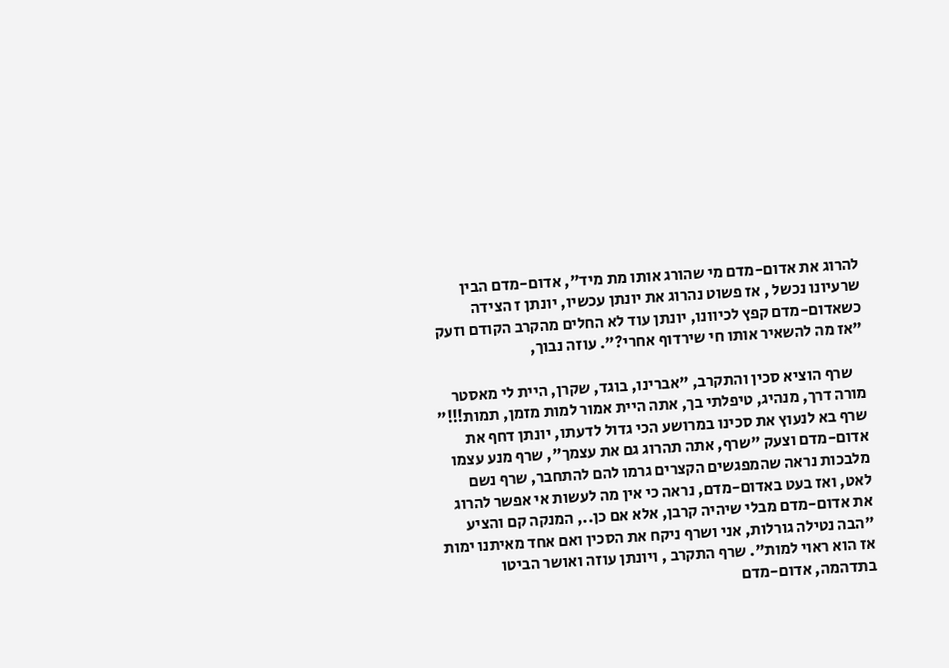להרוג את אדום-מדם מי שהורג אותו מת מיד", אדום-מדם הבין שרעיונו נכשל , אז פשוט נהרוג את יונתן עכשיו, יונתן ז הצידה כשאדום-מדם קפץ לכיוונו, יונתן עוד לא החלים מהקרב הקודם וזעק "אז מה להשאיר אותו חי שירדוף אחרי?". עוזה נבוך,

    שרף הוציא סכין והתקרב, "אברינו, בוגד, שקרן, היית לי מאסטר מורה דרך, מנהיג, טיפלתי בך, אתה היית אמור למות מזמן, תמות!!!" שרף בא לנעוץ את סכינו במרושע הכי גדול לדעתו, יונתן דחף את אדום-מדם וצעק "שרף, אתה תהרוג גם את עצמך", שרף מנע עצמו מלבכות נראה שהמפגשים הקצרים גרמו להם להתחבר, שרף נשם לאט, ואז בעט באדום-מדם, נראה כי אין מה לעשות אי אפשר להרוג את אדום-מדם מבלי שיהיה קרבן, אלא אם כן.., המנקה קם והציע "הבה נטילה גורלות, אני ושרף ניקח את הסכין ואם אחד מאיתנו ימות אז הוא ראוי למות". שרף התקרב , ויונתן עוזה ואושר הביטו בתדהמה, אדום-מדם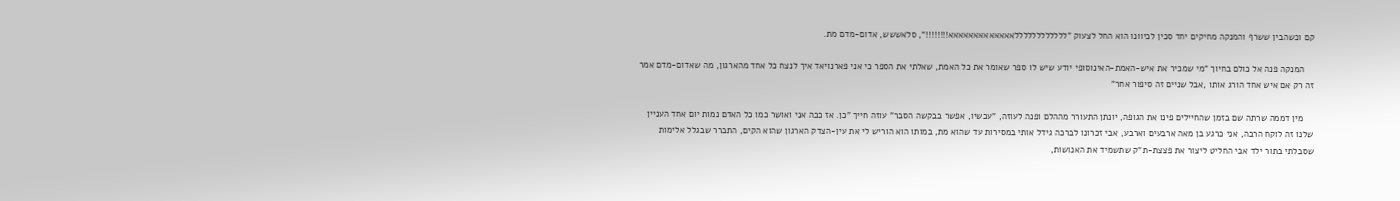קם וכשהבין ששרף והמנקה מחיקים יחד סכין לכיוונו הוא החל לצעוק "ללללללללללללאאאאאאאאאאאאא!!!!!!!!", סלאששש, אדום-מדם מת.

    המנקה פנה אל כולם בחיוך "מי שמכיר את איש-האמת-האינוסופי יודע שיש לו ספר שאומר את כל האמת, שאלתי את הספר כי אני פארנויאד איך לנצח כל אחד מהארגון, מה שאדום-מדם אמר זה רק אם איש אחד הורג אותו ,אבל שניים זה סיפור אחר"

    מין דממה שרתה שם בזמן שהחיילים פינו את הגופה, יונתן התעורר מההלם ופנה לעוזה, "עכשיו, אפשר בבקשה הסבר" עוזה חייך "כן. אז ככה אני ואושר כמו כל האדם נמות יום אחד העניין שלנו זה לוקח הרבה, אני כרגע בן מאה ארבעים וארבע, אבי זכרונו לברכה גידל אותי במסירות עד שהוא מת, במותו הוא הוריש לי את עין-הצדק הארגון שהוא הקים, התברר שבגלל אלימות שסבלתי בתור ילד אבי החליט ליצור את פצצת-ת"ק שתשמיד את האנושות,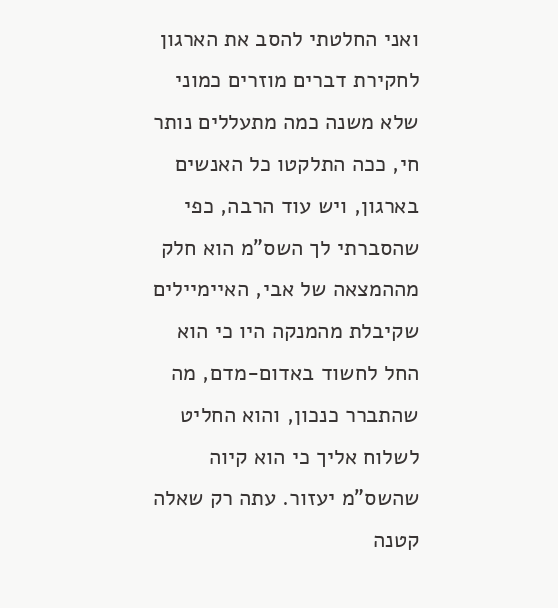ואני החלטתי להסב את הארגון לחקירת דברים מוזרים כמוני שלא משנה כמה מתעללים נותר חי, ככה התלקטו כל האנשים בארגון, ויש עוד הרבה, כפי שהסברתי לך השס"מ הוא חלק מההמצאה של אבי, האיימיילים שקיבלת מהמנקה היו כי הוא החל לחשוד באדום-מדם, מה שהתברר כנכון, והוא החליט לשלוח אליך כי הוא קיוה שהשס"מ יעזור. עתה רק שאלה קטנה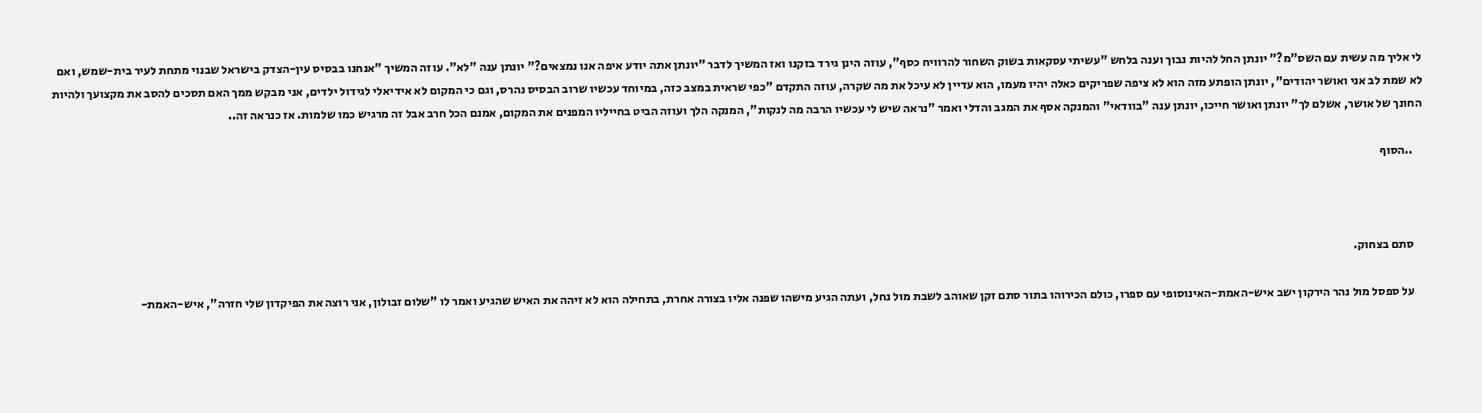לי אליך מה עשית עם השס"מ?" יונתן החל להיות נבוך וענה בלחש "עשיתי עסקאות בשוק השחור להרוויח כסף", עוזה הינן גירד בזקנו ואז המשיך לדבר "יונתן אתה יודע איפה אנו נמצאים?" יונתן ענה "לא". עוזה המשיך "אנחנו בבסיס עין-הצדק בישראל שבנוי מתחת לעיר בית-שמש, ואם לא שמת לב אני ואושר יהודים", יונתן הופתע מזה הוא לא ציפה שפריקים כאלה יהיו מעמו, הוא עדיין לא עיכל את מה שקרה, עוזה התקדם "כפי שראית במצב כזה, במיוחד עכשיו שרוב הבסיס נהרס, וגם כי המקום לא אידיאלי לגידול ילדים, אני מבקש ממך האם תסכים להסב את מקצועך ולהיות החונך של אושר, אשלם לך" יונתן ואושר חייכו, יונתן ענה "בוודאי" והמנקה אסף את המגב והדלי ואמר "נראה שיש לי עכשיו הרבה מה לנקות", המנקה הלך ועוזה הביט בחייליו המפנים את המקום, אמנם הכל חרב אבל זה מרגיש כמו שלמות. אז כנראה זה..

    ..הסוף



    סתם בצחוק.

    על ספסל מול נהר הירקון ישב איש-האמת-האינוסופי עם ספרו, כולם הכירוהו בתור סתם זקן שאוהב לשבת מול נחל, ועתה הגיע מישהו שפנה אליו בצורה אחרת, בתחילה הוא לא זיהה את האיש שהגיע ואמר לו "שלום זבולון, אני רוצה את הפיקדון שלי חזרה", איש-האמת-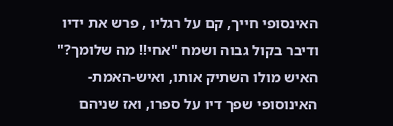האינסופי חייך, קם על רגליו , פרש את ידיו ודיבר בקול גבוה ושמח "אחי!! מה שלומך?" האיש מולו השתיק אותו, ואיש-האמת-האינוסופי שפך דיו על ספרו, ואז שניהם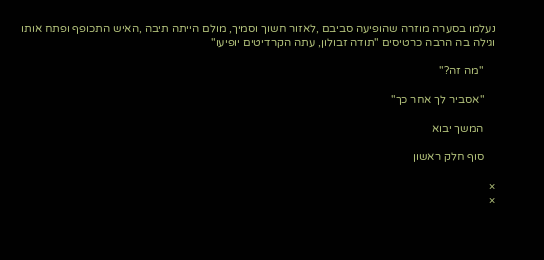נעלמו בסערה מוזרה שהופיעה סביבם ,לאזור חשוך וסמיך, מולם הייתה תיבה ,האיש התכופף ופתח אותו וגילה בה הרבה כרטיסים "תודה זבולון, עתה הקרדיטים יופיעו"

    "מה זה?"

    "אסביר לך אחר כך"

    המשך יבוא

    סוף חלק ראשון

×
×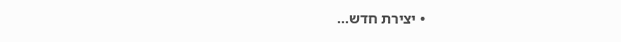• יצירת חדש...